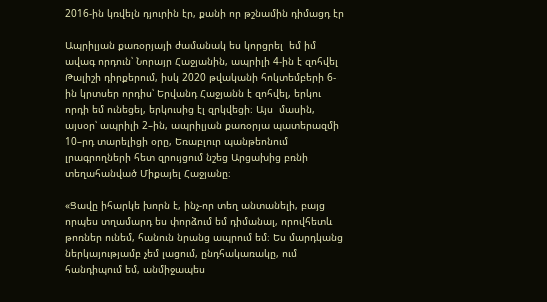2016-ին կռվելն դյուրին էր, քանի որ թշնամին դիմացդ էր

Ապրիլյան քառօրյայի ժամանակ ես կորցրել  եմ իմ ավագ որդուն՝ Նորայր Հաջյանին, ապրիլի 4-ին է զոհվել Թալիշի դիրքերում, իսկ 2020 թվականի հոկտեմբերի 6-ին կրտսեր որդիս՝ Երվանդ Հաջյանն է զոհվել, երկու որդի եմ ունեցել, երկուսից էլ զրկվեցի։ Այս  մասին, այսօր՝ ապրիլի 2–ին, ապրիլյան քառօրյա պատերազմի 10–րդ տարելիցի օրը, Եռաբլուր պանթեոնում լրագրողների հետ զրույցում նշեց Արցախից բռնի տեղահանված Միքայել Հաջյանը։

«Ցավը իհարկե խորն է, ինչ-որ տեղ անտանելի, բայց որպես տղամարդ ես փորձում եմ դիմանալ, որովհետև թոռներ ունեմ, հանուն նրանց ապրում եմ։ Ես մարդկանց ներկայությամբ չեմ լացում, ընդհակառակը, ում հանդիպում եմ, անմիջապես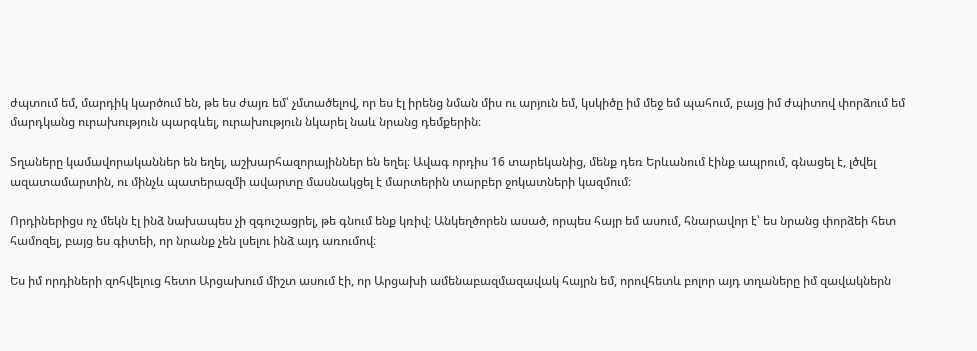ժպտում եմ, մարդիկ կարծում են, թե ես ժայռ եմ՝ չմտածելով, որ ես էլ իրենց նման միս ու արյուն եմ, կսկիծը իմ մեջ եմ պահում, բայց իմ ժպիտով փորձում եմ մարդկանց ուրախություն պարգևել, ուրախություն նկարել նաև նրանց դեմքերին։

Տղաները կամավորականներ են եղել, աշխարհազորայիններ են եղել։ Ավագ որդիս 16 տարեկանից, մենք դեռ Երևանում էինք ապրում, գնացել է, լծվել ազատամարտին, ու մինչև պատերազմի ավարտը մասնակցել է մարտերին տարբեր ջոկատների կազմում։

Որդիներիցս ոչ մեկն էլ ինձ նախապես չի զգուշացրել, թե գնում ենք կռիվ։ Անկեղծորեն ասած, որպես հայր եմ ասում, հնարավոր է՝ ես նրանց փորձեի հետ համոզել, բայց ես գիտեի, որ նրանք չեն լսելու ինձ այդ առումով։

Ես իմ որդիների զոհվելուց հետո Արցախում միշտ ասում էի, որ Արցախի ամենաբազմազավակ հայրն եմ, որովհետև բոլոր այդ տղաները իմ զավակներն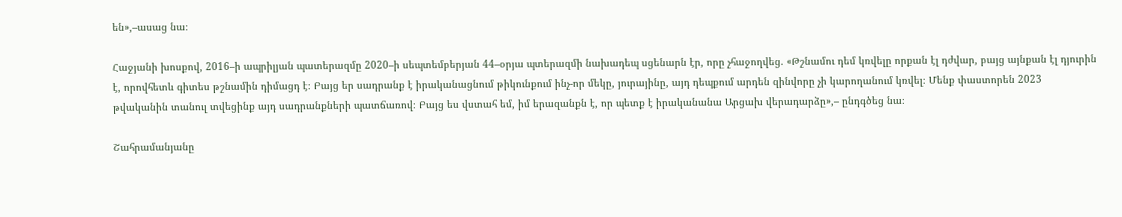են»,–ասաց նա։

Հաջյանի խոսքով, 2016–ի ապրիլյան պատերազմը 2020–ի սեպտեմբերյան 44–օրյա պտերազմի նախադեպ սցենարն էր, որը չհաջողվեց. «Թշնամու դեմ կռվելը որքան էլ դժվար, բայց այնքան էլ դյուրին է, որովհետև գիտես թշնամին դիմացդ է։ Բայց եր սադրանք է իրականացնում թիկունքում ինչ-որ մեկը, յուրայինը, այդ դեպքում արդեն զինվորը չի կարողանում կռվել։ Մենք փաստորեն 2023 թվականին տանուլ տվեցինք այդ սադրանքների պատճառով։ Բայց ես վստահ եմ, իմ երազանքն է, որ պետք է իրականանա Արցախ վերադարձը»,– ընդգծեց նա։

Շահրամանյանը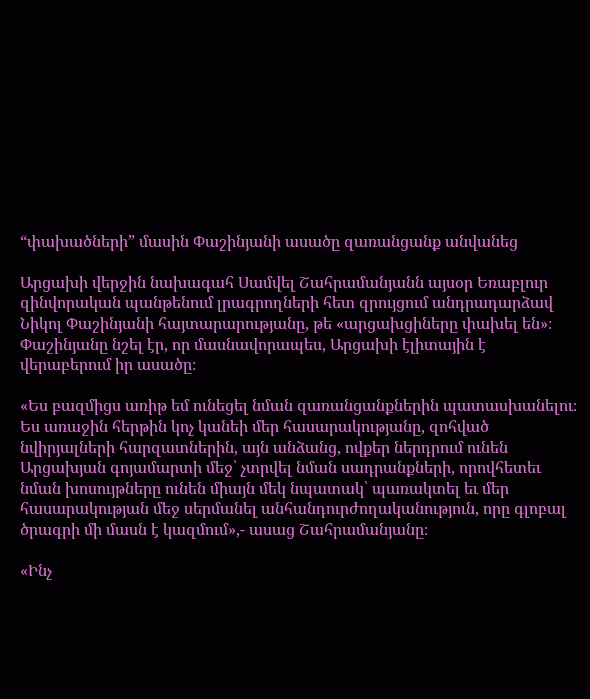“փախածների” մասին Փաշինյանի ասածը զառանցանք անվանեց

Արցախի վերջին նախագահ Սամվել Շահրամանյանն այսօր Եռաբլուր զինվորական պանթենում լրագրողների հետ զրույցում անդրադարձավ Նիկոլ Փաշինյանի հայտարարությանը, թե «արցախցիները փախել են»։ Փաշինյանը նշել էր, որ մասնավորապես, Արցախի էլիտային է վերաբերում իր ասածը։

«Ես բազմիցս առիթ եմ ունեցել նման զառանցանքներին պատասխանելու։ Ես առաջին հերթին կոչ կանեի մեր հասարակությանը, զոհված նվիրյալների հարզատներին, այն անձանց, ովքեր ներդրում ունեն Արցախյան գոյամարտի մեջ՝ չտրվել նման սադրանքների, որովհետեւ նման խոսույթները ունեն միայն մեկ նպատակ՝ պառակտել եւ մեր հասարակության մեջ սերմանել անհանդուրժողականություն, որը գլոբալ ծրագրի մի մասն է կազմում»,- ասաց Շահրամանյանը։

«Ինչ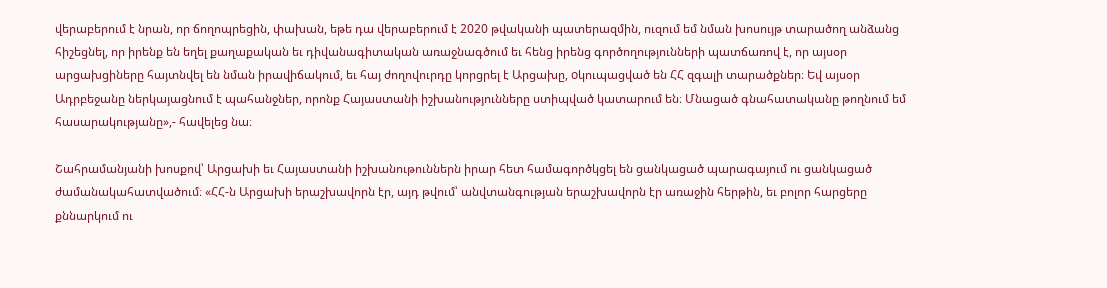վերաբերում է նրան, որ ճողոպրեցին, փախան, եթե դա վերաբերում է 2020 թվականի պատերազմին, ուզում եմ նման խոսույթ տարածող անձանց հիշեցնել, որ իրենք են եղել քաղաքական եւ դիվանագիտական առաջնագծում եւ հենց իրենց գործողությունների պատճառով է, որ այսօր արցախցիները հայտնվել են նման իրավիճակում, եւ հայ ժողովուրդը կորցրել է Արցախը, oկուպացված են ՀՀ զգալի տարածքներ։ Եվ այսօր Ադրբեջանը ներկայացնում է պահանջներ, որոնք Հայաստանի իշխանությունները ստիպված կատարում են։ Մնացած գնահատականը թողնում եմ հասարակությանը»,- հավելեց նա։

Շահրամանյանի խոսքով՝ Արցախի եւ Հայաստանի իշխանութուններն իրար հետ համագործկցել են ցանկացած պարագայում ու ցանկացած ժամանակահատվածում։ «ՀՀ-ն Արցախի երաշխավորն էր, այդ թվում՝ անվտանգության երաշխավորն էր առաջին հերթին, եւ բոլոր հարցերը քննարկում ու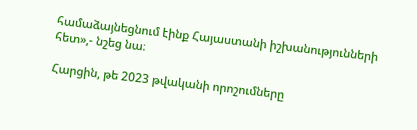համաձայնեցնում էինք Հայաստանի իշխանությունների հետ»,- նշեց նա։

Հարցին, թե 2023 թվականի որոշումները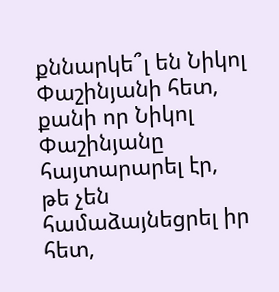քննարկե՞լ են Նիկոլ Փաշինյանի հետ, քանի որ Նիկոլ Փաշինյանը հայտարարել էր, թե չեն համաձայնեցրել իր հետ,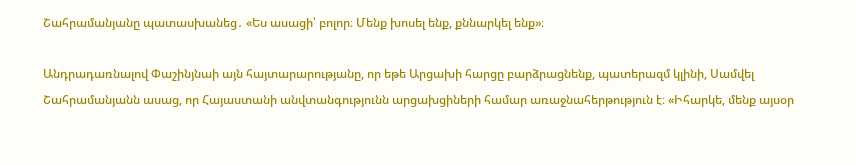Շահրամանյանը պատասխանեց․ «Ես ասացի՝ բոլոր։ Մենք խոսել ենք, քննարկել ենք»։

Անդրադառնալով Փաշինյնաի այն հայտարարությանը, որ եթե Արցախի հարցը բարձրացնենք, պատերազմ կլինի, Սամվել Շահրամանյանն ասաց, որ Հայաստանի անվտանգությունն արցախցիների համար առաջնահերթություն է։ «Իհարկե, մենք այսօր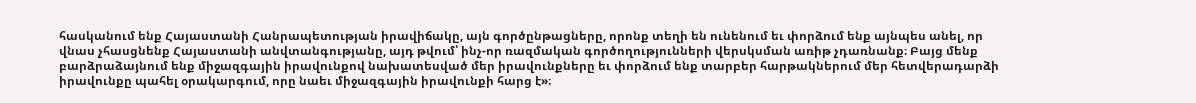հասկանում ենք Հայաստանի Հանրապետության իրավիճակը, այն գործընթացները, որոնք տեղի են ունենում եւ փորձում ենք այնպես անել, որ վնաս չհասցնենք Հայաստանի անվտանգությանը, այդ թվում՝ ինչ-որ ռազմական գործողությունների վերսկսման առիթ չդառնանք։ Բայց մենք բարձրաձայնում ենք միջազգային իրավունքով նախատեսված մեր իրավունքները եւ փորձում ենք տարբեր հարթակներում մեր հետվերադարձի իրավունքը պահել օրակարգում, որը նաեւ միջազգային իրավունքի հարց է»։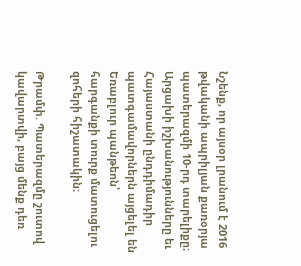Նշենք, որ այսօր լրանում է 2016 թվականի ապրիլյան քառօրյա պատերազմի 10-րդ տարելիքը։ Արցախի իշխանությունները եւ Հայաստանի ընդդիմադիր պատգամավորներն այցելել են Եռաբլուր պանթեոն՝ հարգանքի տուրք մատուցելու զոհերի հիշատակին։

Թրամփ. Պատերազմը շուտով կավարտվի, բայց մենք դեռ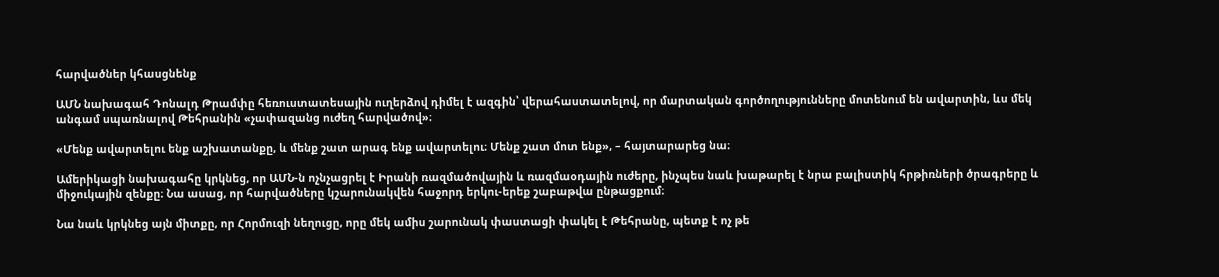հարվածներ կհասցնենք

ԱՄՆ նախագահ Դոնալդ Թրամփը հեռուստատեսային ուղերձով դիմել է ազգին՝ վերահաստատելով, որ մարտական գործողությունները մոտենում են ավարտին, ևս մեկ անգամ սպառնալով Թեհրանին «չափազանց ուժեղ հարվածով»։

«Մենք ավարտելու ենք աշխատանքը, և մենք շատ արագ ենք ավարտելու։ Մենք շատ մոտ ենք», – հայտարարեց նա։

Ամերիկացի նախագահը կրկնեց, որ ԱՄՆ-ն ոչնչացրել է Իրանի ռազմածովային և ռազմաօդային ուժերը, ինչպես նաև խաթարել է նրա բալիստիկ հրթիռների ծրագրերը և միջուկային զենքը։ Նա ասաց, որ հարվածները կշարունակվեն հաջորդ երկու-երեք շաբաթվա ընթացքում։

Նա նաև կրկնեց այն միտքը, որ Հորմուզի նեղուցը, որը մեկ ամիս շարունակ փաստացի փակել է Թեհրանը, պետք է ոչ թե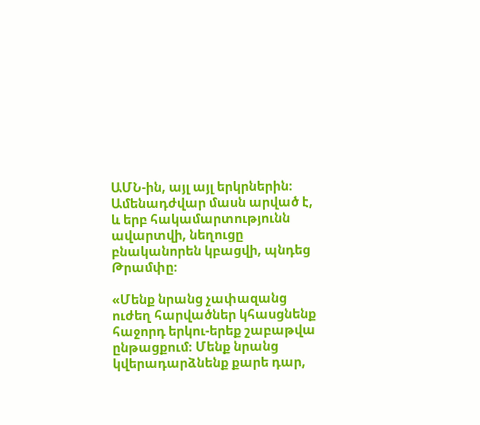ԱՄՆ-ին, այլ այլ երկրներին։ Ամենադժվար մասն արված է, և երբ հակամարտությունն ավարտվի, նեղուցը բնականորեն կբացվի, պնդեց Թրամփը։

«Մենք նրանց չափազանց ուժեղ հարվածներ կհասցնենք հաջորդ երկու-երեք շաբաթվա ընթացքում։ Մենք նրանց կվերադարձնենք քարե դար,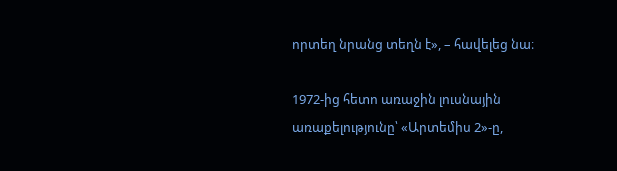որտեղ նրանց տեղն է», – հավելեց նա։

1972-ից հետո առաջին լուսնային առաքելությունը՝ «Արտեմիս 2»-ը,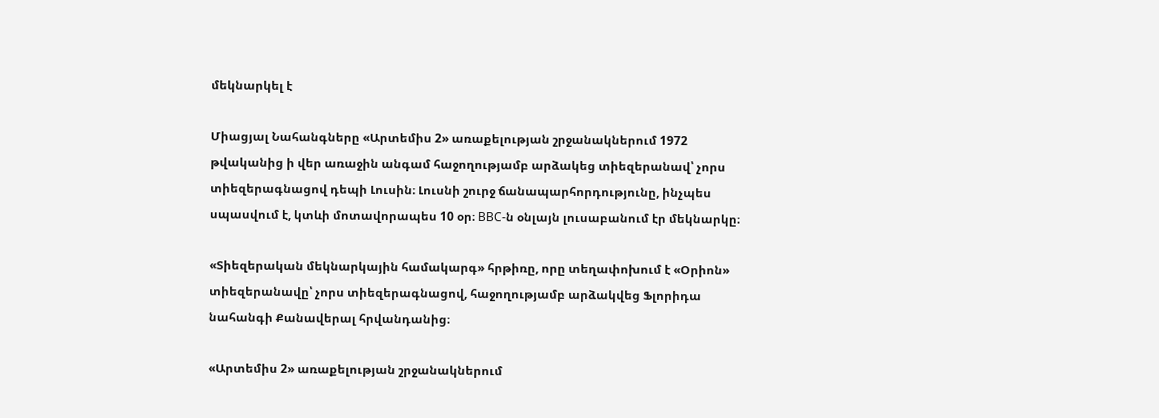մեկնարկել է

Միացյալ Նահանգները «Արտեմիս 2» առաքելության շրջանակներում 1972 թվականից ի վեր առաջին անգամ հաջողությամբ արձակեց տիեզերանավ՝ չորս տիեզերագնացով դեպի Լուսին։ Լուսնի շուրջ ճանապարհորդությունը, ինչպես սպասվում է, կտևի մոտավորապես 10 օր։ ВВС-ն օնլայն լուսաբանում էր մեկնարկը։

«Տիեզերական մեկնարկային համակարգ» հրթիռը, որը տեղափոխում է «Օրիոն» տիեզերանավը՝ չորս տիեզերագնացով, հաջողությամբ արձակվեց Ֆլորիդա նահանգի Քանավերալ հրվանդանից։

«Արտեմիս 2» առաքելության շրջանակներում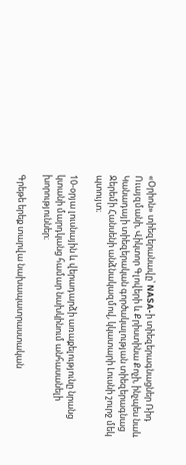«Օրիոն» տիեզերանավը՝ NASA-ի տիեզերագնացներ Ռիդ Ուայզմանի, Վիկտոր Գլովերի և Քրիստինա Քոչի, ինչպես նաև Կանադայի տիեզերական գործակալության տիեզերագնաց Ջերեմի Հանսենի անձնակազմով, կկատարի Լուսնի շուրջ մեկ պտույտ։

10-օրյա լուսնային և վերադարձի առաքելությունը նրանց կտանի մարդկանց համար նախկինում անհասանելի խորություններ։

Գրեթե երեք տարվա նախապատրաստական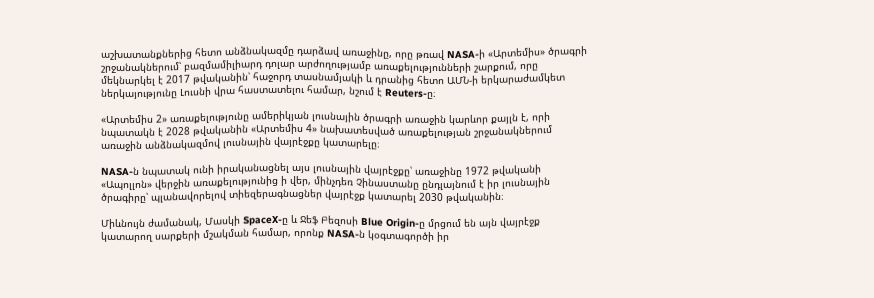աշխատանքներից հետո անձնակազմը դարձավ առաջինը, որը թռավ NASA-ի «Արտեմիս» ծրագրի շրջանակներում՝ բազմամիլիարդ դոլար արժողությամբ առաքելությունների շարքում, որը մեկնարկել է 2017 թվականին՝ հաջորդ տասնամյակի և դրանից հետո ԱՄՆ-ի երկարաժամկետ ներկայությունը Լուսնի վրա հաստատելու համար, նշում է Reuters-ը։

«Արտեմիս 2» առաքելությունը ամերիկյան լուսնային ծրագրի առաջին կարևոր քայլն է, որի նպատակն է 2028 թվականին «Արտեմիս 4» նախատեսված առաքելության շրջանակներում առաջին անձնակազմով լուսնային վայրէջքը կատարելը։

NASA-ն նպատակ ունի իրականացնել այս լուսնային վայրէջքը՝ առաջինը 1972 թվականի «Ապոլլոն» վերջին առաքելությունից ի վեր, մինչդեռ Չինաստանը ընդլայնում է իր լուսնային ծրագիրը՝ պլանավորելով տիեզերագնացներ վայրէջք կատարել 2030 թվականին։

Միևնույն ժամանակ, Մասկի SpaceX-ը և Ջեֆ Բեզոսի Blue Origin-ը մրցում են այն վայրէջք կատարող սարքերի մշակման համար, որոնք NASA-ն կօգտագործի իր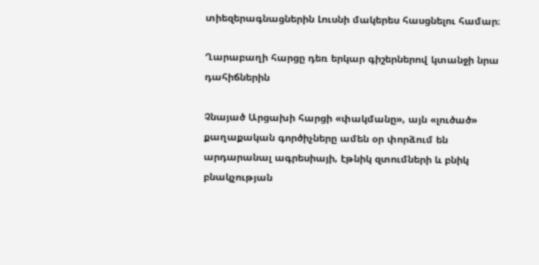տիեզերագնացներին Լուսնի մակերես հասցնելու համար։

Ղարաբաղի հարցը դեռ երկար գիշերներով կտանջի նրա դահիճներին

Չնայած Արցախի հարցի «փակմանը», այն «լուծած» քաղաքական գործիչները ամեն օր փորձում են արդարանալ ագրեսիայի, էթնիկ զտումների և բնիկ բնակչության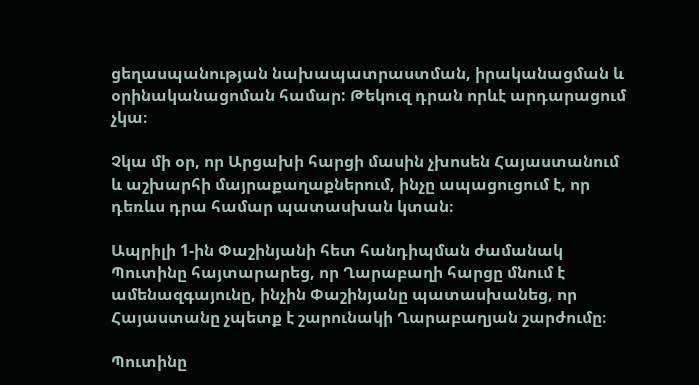ցեղասպանության նախապատրաստման, իրականացման և օրինականացոման համար: Թեկուզ դրան որևէ արդարացում չկա։

Չկա մի օր, որ Արցախի հարցի մասին չխոսեն Հայաստանում և աշխարհի մայրաքաղաքներում, ինչը ապացուցում է, որ դեռևս դրա համար պատասխան կտան։

Ապրիլի 1-ին Փաշինյանի հետ հանդիպման ժամանակ Պուտինը հայտարարեց, որ Ղարաբաղի հարցը մնում է ամենազգայունը, ինչին Փաշինյանը պատասխանեց, որ Հայաստանը չպետք է շարունակի Ղարաբաղյան շարժումը։

Պուտինը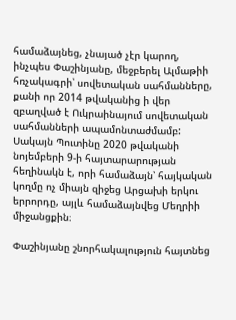համաձայնեց, չնայած չէր կարող, ինչպես Փաշինյանը, մեջբերել Ալմաթիի հռչակագրի՝ սովետական սահմանները, քանի որ 2014 թվականից ի վեր զբաղված է Ուկրաինայում սովետական սահմանների ապամոնտաժմամբ: Սակայն Պուտինը 2020 թվականի նոյեմբերի 9-ի հայտարարության հեղինակն է, որի համաձայն՝ հայկական կողմը ոչ միայն զիջեց Արցախի երկու երրորդը, այլև համաձայնվեց Մեղրիի միջանցքին։

Փաշինյանը շնորհակալություն հայտնեց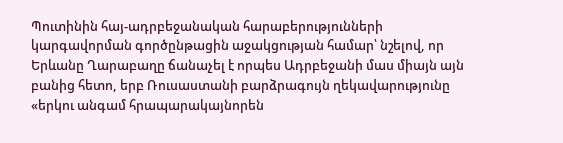Պուտինին հայ-ադրբեջանական հարաբերությունների կարգավորման գործընթացին աջակցության համար՝ նշելով, որ Երևանը Ղարաբաղը ճանաչել է որպես Ադրբեջանի մաս միայն այն բանից հետո, երբ Ռուսաստանի բարձրագույն ղեկավարությունը «երկու անգամ հրապարակայնորեն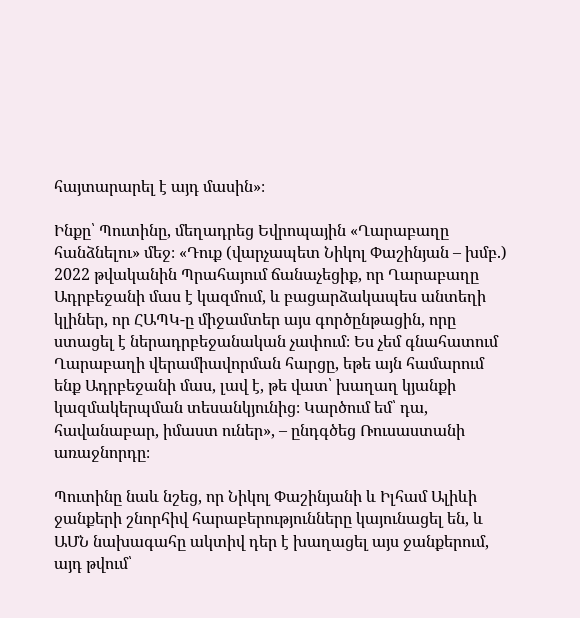հայտարարել է այդ մասին»։

Ինքը՝ Պուտինը, մեղադրեց Եվրոպային «Ղարաբաղը հանձնելու» մեջ։ «Դուք (վարչապետ Նիկոլ Փաշինյան – խմբ.) 2022 թվականին Պրահայում ճանաչեցիք, որ Ղարաբաղը Ադրբեջանի մաս է կազմում, և բացարձակապես անտեղի կլիներ, որ ՀԱՊԿ-ը միջամտեր այս գործընթացին, որը ստացել է ներադրբեջանական չափում։ Ես չեմ գնահատում Ղարաբաղի վերամիավորման հարցը, եթե այն համարում ենք Ադրբեջանի մաս, լավ է, թե վատ՝ խաղաղ կյանքի կազմակերպման տեսանկյունից։ Կարծում եմ՝ դա, հավանաբար, իմաստ ուներ», – ընդգծեց Ռուսաստանի առաջնորդը։

Պուտինը նաև նշեց, որ Նիկոլ Փաշինյանի և Իլհամ Ալիևի ջանքերի շնորհիվ հարաբերությունները կայունացել են, և ԱՄՆ նախագահը ակտիվ դեր է խաղացել այս ջանքերում, այդ թվում՝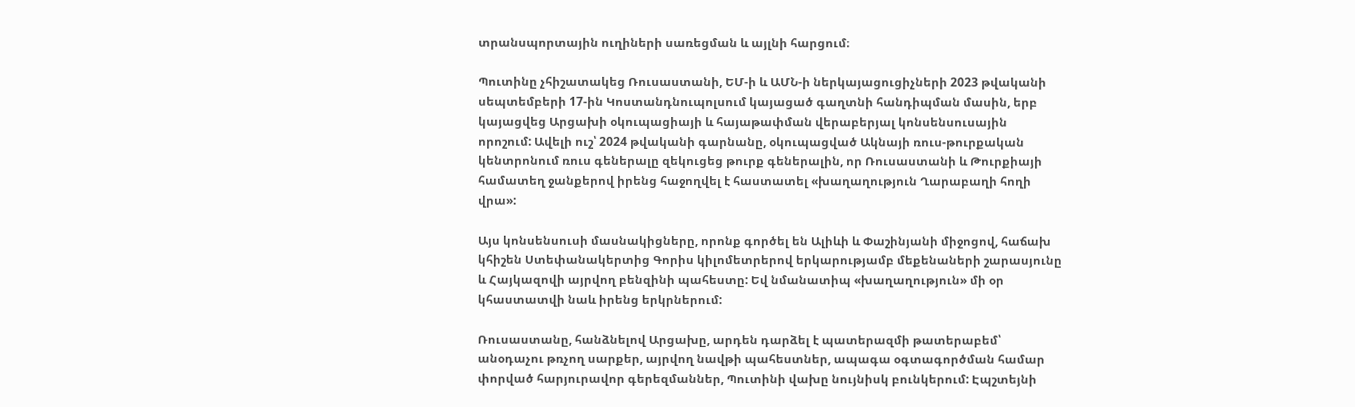տրանսպորտային ուղիների սառեցման և այլնի հարցում։

Պուտինը չհիշատակեց Ռուսաստանի, ԵՄ-ի և ԱՄՆ-ի ներկայացուցիչների 2023 թվականի սեպտեմբերի 17-ին Կոստանդնուպոլսում կայացած գաղտնի հանդիպման մասին, երբ կայացվեց Արցախի օկուպացիայի և հայաթափման վերաբերյալ կոնսենսուսային որոշում: Ավելի ուշ՝ 2024 թվականի գարնանը, օկուպացված Ակնայի ռուս-թուրքական կենտրոնում ռուս գեներալը զեկուցեց թուրք գեներալին, որ Ռուսաստանի և Թուրքիայի համատեղ ջանքերով իրենց հաջողվել է հաստատել «խաղաղություն Ղարաբաղի հողի վրա»:

Այս կոնսենսուսի մասնակիցները, որոնք գործել են Ալիևի և Փաշինյանի միջոցով, հաճախ կհիշեն Ստեփանակերտից Գորիս կիլոմետրերով երկարությամբ մեքենաների շարասյունը և Հայկազովի այրվող բենզինի պահեստը: Եվ նմանատիպ «խաղաղություն» մի օր կհաստատվի նաև իրենց երկրներում:

Ռուսաստանը, հանձնելով Արցախը, արդեն դարձել է պատերազմի թատերաբեմ՝ անօդաչու թռչող սարքեր, այրվող նավթի պահեստներ, ապագա օգտագործման համար փորված հարյուրավոր գերեզմաններ, Պուտինի վախը նույնիսկ բունկերում: Էպշտեյնի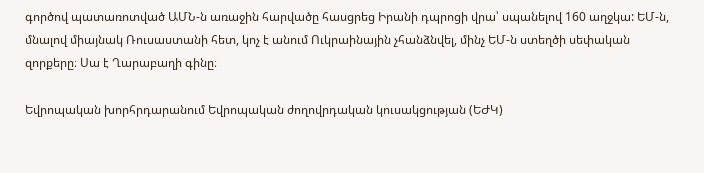գործով պատառոտված ԱՄՆ-ն առաջին հարվածը հասցրեց Իրանի դպրոցի վրա՝ սպանելով 160 աղջկա: ԵՄ-ն, մնալով միայնակ Ռուսաստանի հետ, կոչ է անում Ուկրաինային չհանձնվել, մինչ ԵՄ-ն ստեղծի սեփական զորքերը։ Սա է Ղարաբաղի գինը։

Եվրոպական խորհրդարանում Եվրոպական ժողովրդական կուսակցության (ԵԺԿ)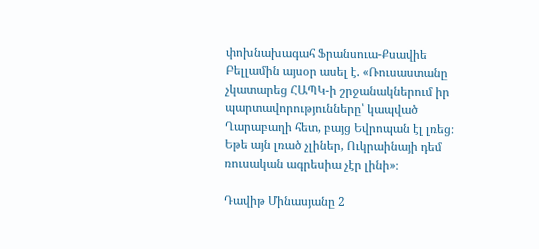փոխնախագահ Ֆրանսուա-Քսավիե Բելլամին այսօր ասել է. «Ռուսաստանը չկատարեց ՀԱՊԿ-ի շրջանակներում իր պարտավորությունները՝ կապված Ղարաբաղի հետ, բայց Եվրոպան էլ լռեց։ Եթե այն լռած չլիներ, Ուկրաինայի դեմ ռուսական ագրեսիա չէր լինի»։

Դավիթ Մինասյանը 2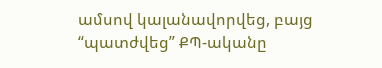ամսով կալանավորվեց, բայց “պատժվեց” ՔՊ-ականը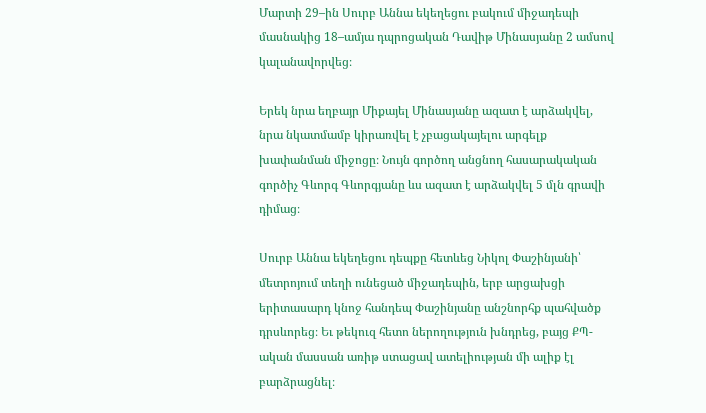Մարտի 29–ին Սուրբ Աննա եկեղեցու բակում միջադեպի մասնակից 18–ամյա դպրոցական Դավիթ Մինասյանը 2 ամսով կալանավորվեց։

Երեկ նրա եղբայր Միքայել Մինասյանը ազատ է արձակվել, նրա նկատմամբ կիրառվել է չբացակայելու արգելք խափանման միջոցը։ Նույն գործող անցնող հասարակական գործիչ Գևորգ Գևորգյանը ևս ազատ է արձակվել 5 մլն գրավի դիմաց։

Սուրբ Աննա եկեղեցու դեպքը հետևեց Նիկոլ Փաշինյանի՝ մետրոյում տեղի ունեցած միջադեպին, երբ արցախցի երիտասարդ կնոջ հանդեպ Փաշինյանը անշնորհք պահվածք դրսևորեց։ Եւ թեկուզ հետո ներողություն խնդրեց, բայց ՔՊ-ական մասսան առիթ ստացավ ատելիության մի ալիք էլ բարձրացնել։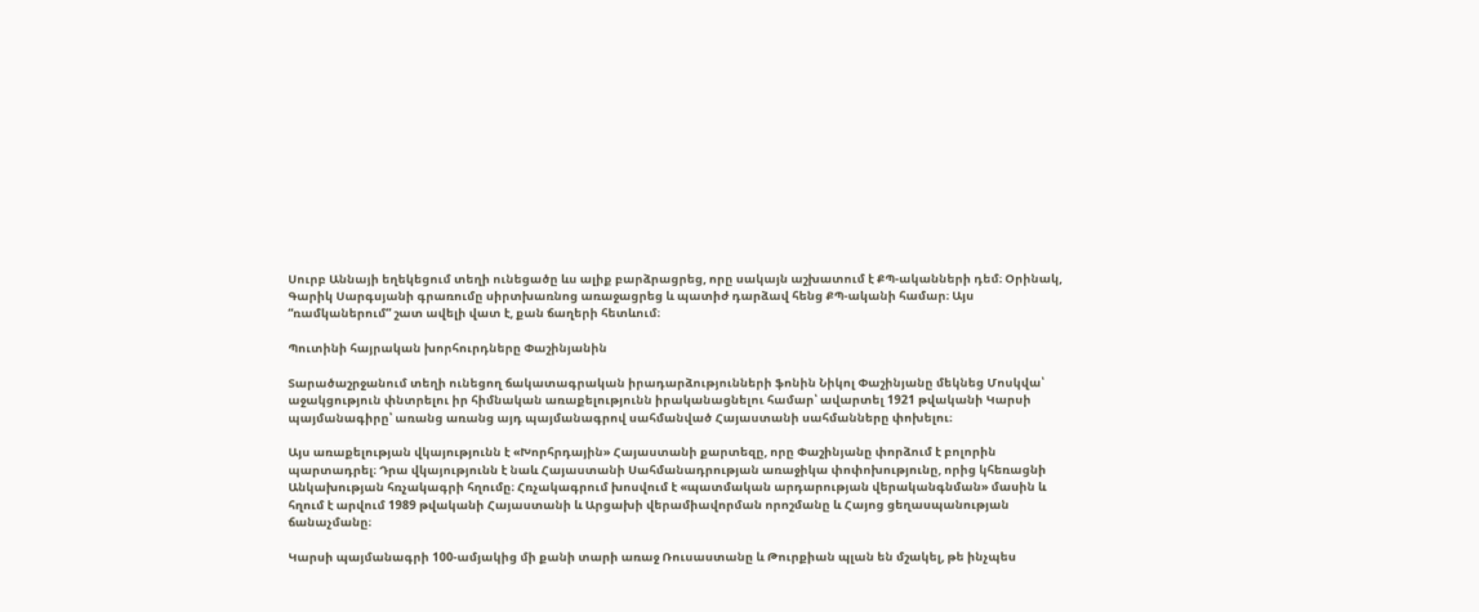Սուրբ Աննայի եղեկեցում տեղի ունեցածը ևս ալիք բարձրացրեց, որը սակայն աշխատում է ՔՊ-ականների դեմ։ Օրինակ, Գարիկ Սարգսյանի գրառումը սիրտխառնոց առաջացրեց և պատիժ դարձավ հենց ՔՊ-ականի համար։ Այս “ռամկաներում” շատ ավելի վատ է, քան ճաղերի հետևում։

Պուտինի հայրական խորհուրդները Փաշինյանին

Տարածաշրջանում տեղի ունեցող ճակատագրական իրադարձությունների ֆոնին Նիկոլ Փաշինյանը մեկնեց Մոսկվա՝ աջակցություն փնտրելու իր հիմնական առաքելությունն իրականացնելու համար՝ ավարտել 1921 թվականի Կարսի պայմանագիրը՝ առանց առանց այդ պայմանագրով սահմանված Հայաստանի սահմանները փոխելու։

Այս առաքելության վկայությունն է «Խորհրդային» Հայաստանի քարտեզը, որը Փաշինյանը փորձում է բոլորին պարտադրել։ Դրա վկայությունն է նաև Հայաստանի Սահմանադրության առաջիկա փոփոխությունը, որից կհեռացնի Անկախության հռչակագրի հղումը։ Հռչակագրում խոսվում է «պատմական արդարության վերականգնման» մասին և հղում է արվում 1989 թվականի Հայաստանի և Արցախի վերամիավորման որոշմանը և Հայոց ցեղասպանության ճանաչմանը։

Կարսի պայմանագրի 100-ամյակից մի քանի տարի առաջ Ռուսաստանը և Թուրքիան պլան են մշակել, թե ինչպես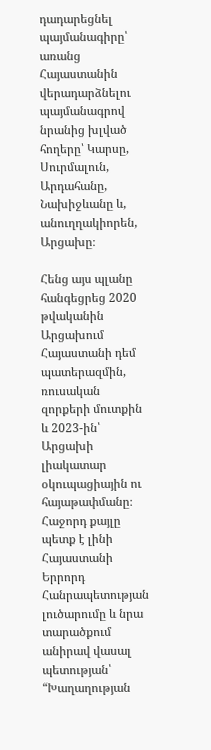դադարեցնել պայմանագիրը՝ առանց Հայաստանին վերադարձնելու պայմանագրով նրանից խլված հողերը՝ Կարսը, Սուրմալուն, Արդահանը, Նախիջևանը և, անուղղակիորեն, Արցախը։

Հենց այս պլանը հանգեցրեց 2020 թվականին Արցախում Հայաստանի դեմ պատերազմին, ռուսական զորքերի մուտքին և 2023-ին՝ Արցախի լիակատար օկուպացիային ու հայաթափմանը։ Հաջորդ քայլը պետք է լինի Հայաստանի Երրորդ Հանրապետության լուծարումը և նրա տարածքում անիրավ վասալ պետության՝ “Խաղաղության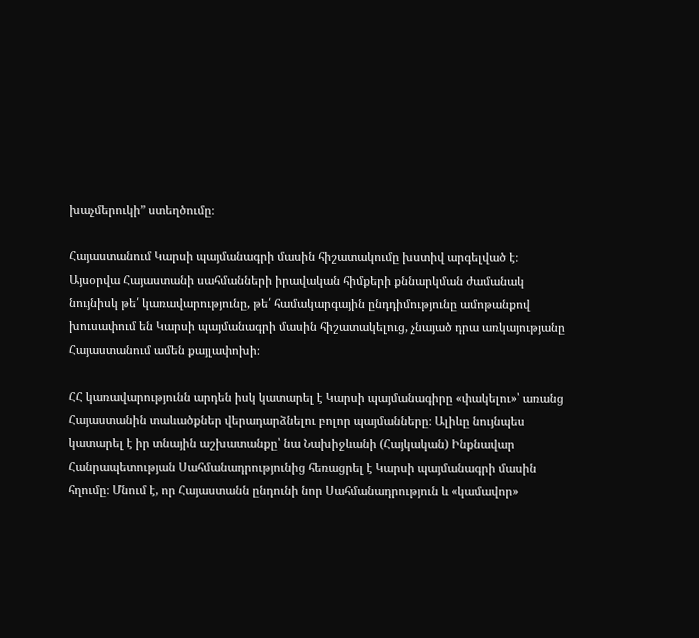խաչմերուկի” ստեղծումը։

Հայաստանում Կարսի պայմանագրի մասին հիշատակումը խստիվ արգելված է։ Այսօրվա Հայաստանի սահմանների իրավական հիմքերի քննարկման ժամանակ նույնիսկ թե՛ կառավարությունը, թե՛ համակարգային ընդդիմությունը ամոթանքով խուսափում են Կարսի պայմանագրի մասին հիշատակելուց, չնայած դրա առկայությանը Հայաստանում ամեն քայլափոխի։

ՀՀ կառավարությունն արդեն իսկ կատարել է Կարսի պայմանագիրը «փակելու»՝ առանց Հայաստանին տաևածքներ վերադարձնելու բոլոր պայմանները։ Ալիևը նույնպես կատարել է իր տնային աշխատանքը՝ նա Նախիջևանի (Հայկական) Ինքնավար Հանրապետության Սահմանադրությունից հեռացրել է Կարսի պայմանագրի մասին հղումը։ Մնում է, որ Հայաստանն ընդունի նոր Սահմանադրություն և «կամավոր»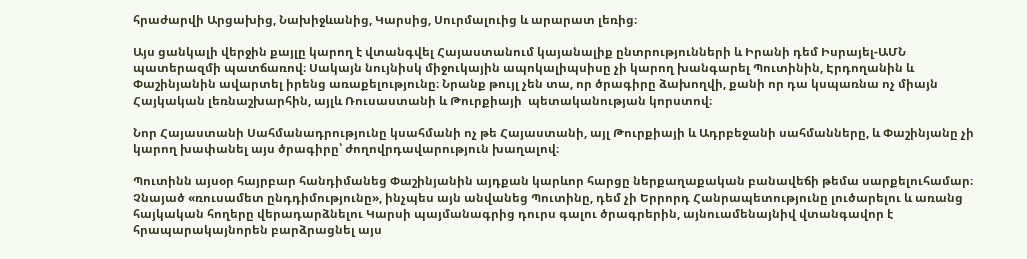հրաժարվի Արցախից, Նախիջևանից, Կարսից, Սուրմալուից և արարատ լեռից։

Այս ցանկալի վերջին քայլը կարող է վտանգվել Հայաստանում կայանալիք ընտրությունների և Իրանի դեմ Իսրայել-ԱՄՆ պատերազմի պատճառով։ Սակայն նույնիսկ միջուկային ապոկալիպսիսը չի կարող խանգարել Պուտինին, Էրդողանին և Փաշինյանին ավարտել իրենց առաքելությունը։ Նրանք թույլ չեն տա, որ ծրագիրը ձախողվի, քանի որ դա կսպառնա ոչ միայն Հայկական լեռնաշխարհին, այլև Ռուսաստանի և Թուրքիայի  պետականության կորստով։

Նոր Հայաստանի Սահմանադրությունը կսահմանի ոչ թե Հայաստանի, այլ Թուրքիայի և Ադրբեջանի սահմանները, և Փաշինյանը չի կարող խափանել այս ծրագիրը՝ ժողովրդավարություն խաղալով։

Պուտինն այսօր հայրբար հանդիմանեց Փաշինյանին այդքան կարևոր հարցը ներքաղաքական բանավեճի թեմա սարքելուհամար։ Չնայած «ռուսամետ ընդդիմությունը», ինչպես այն անվանեց Պուտինը, դեմ չի Երրորդ Հանրապետությունը լուծարելու և առանց հայկական հողերը վերադարձնելու Կարսի պայմանագրից դուրս գալու ծրագրերին, այնուամենայնիվ վտանգավոր է հրապարակայնորեն բարձրացնել այս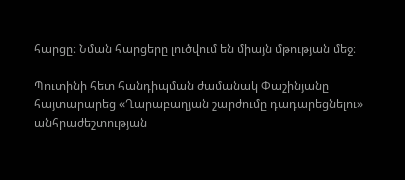հարցը։ Նման հարցերը լուծվում են միայն մթության մեջ։

Պուտինի հետ հանդիպման ժամանակ Փաշինյանը հայտարարեց «Ղարաբաղյան շարժումը դադարեցնելու» անհրաժեշտության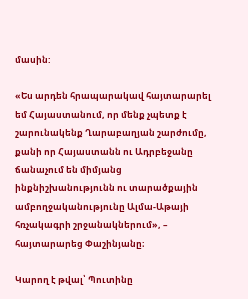մասին:

«Ես արդեն հրապարակավ հայտարարել եմ Հայաստանում, որ մենք չպետք է շարունակենք Ղարաբաղյան շարժումը, քանի որ Հայաստանն ու Ադրբեջանը ճանաչում են միմյանց ինքնիշխանությունն ու տարածքային ամբողջականությունը Ալմա-Աթայի հռչակագրի շրջանակներում», – հայտարարեց Փաշինյանը։

Կարող է թվալ՝ Պուտինը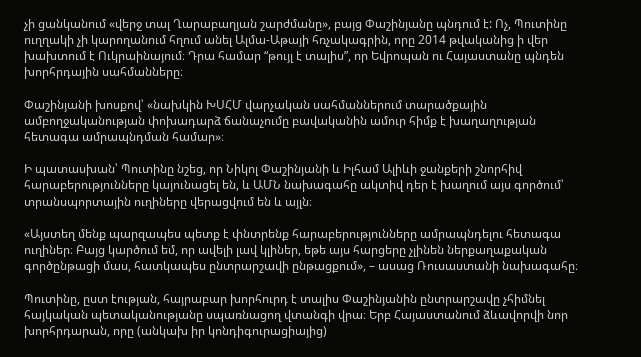չի ցանկանում «վերջ տալ Ղարաբաղյան շարժմանը», բայց Փաշինյանը պնդում է: Ոչ, Պուտինը ուղղակի չի կարողանում հղում անել Ալմա-Աթայի հռչակագրին, որը 2014 թվականից ի վեր խախտում է Ուկրաինայում։ Դրա համար “թույլ է տալիս”, որ Եվրոպան ու Հայաստանը պնդեն խորհրդային սահմանները։

Փաշինյանի խոսքով՝ «նախկին ԽՍՀՄ վարչական սահմաններում տարածքային ամբողջականության փոխադարձ ճանաչումը բավականին ամուր հիմք է խաղաղության հետագա ամրապնդման համար»։

Ի պատասխան՝ Պուտինը նշեց, որ Նիկոլ Փաշինյանի և Իլհամ Ալիևի ջանքերի շնորհիվ հարաբերությունները կայունացել են, և ԱՄՆ նախագահը ակտիվ դեր է խաղում այս գործում՝ տրանսպորտային ուղիները վերացվում են և այլն։

«Այստեղ մենք պարզապես պետք է փնտրենք հարաբերությունները ամրապնդելու հետագա ուղիներ։ Բայց կարծում եմ, որ ավելի լավ կլիներ, եթե այս հարցերը չլինեն ներքաղաքական գործընթացի մաս, հատկապես ընտրարշավի ընթացքում», – ասաց Ռուսաստանի նախագահը։

Պուտինը, ըստ էության, հայրաբար խորհուրդ է տալիս Փաշինյանին ընտրարշավը չհիմնել հայկական պետականությանը սպառնացող վտանգի վրա։ Երբ Հայաստանում ձևավորվի նոր խորհրդարան, որը (անկախ իր կոնդիգուրացիայից)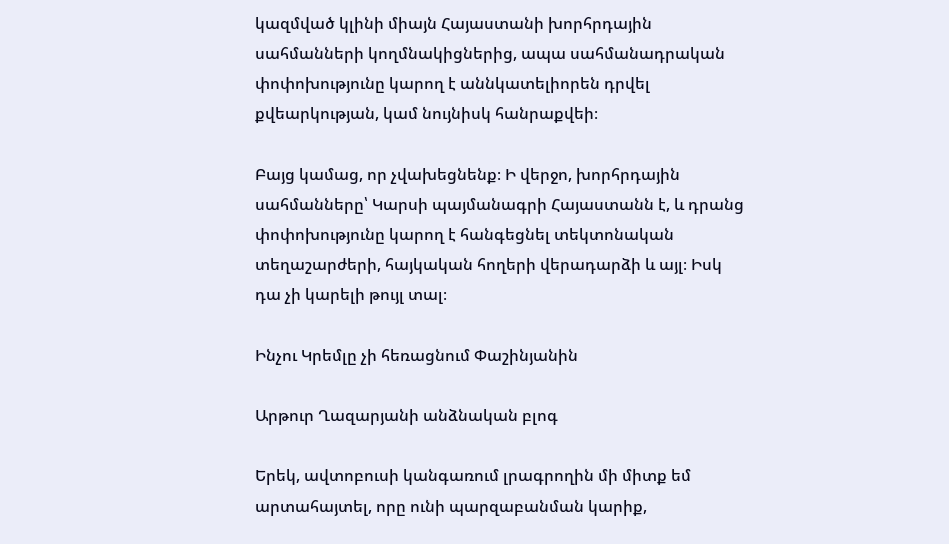կազմված կլինի միայն Հայաստանի խորհրդային սահմանների կողմնակիցներից, ապա սահմանադրական փոփոխությունը կարող է աննկատելիորեն դրվել քվեարկության, կամ նույնիսկ հանրաքվեի։

Բայց կամաց, որ չվախեցնենք։ Ի վերջո, խորհրդային սահմանները՝ Կարսի պայմանագրի Հայաստանն է, և դրանց փոփոխությունը կարող է հանգեցնել տեկտոնական տեղաշարժերի, հայկական հողերի վերադարձի և այլ։ Իսկ դա չի կարելի թույլ տալ։

Ինչու Կրեմլը չի հեռացնում Փաշինյանին

Արթուր Ղազարյանի անձնական բլոգ

Երեկ, ավտոբուսի կանգառում լրագրողին մի միտք եմ արտահայտել, որը ունի պարզաբանման կարիք,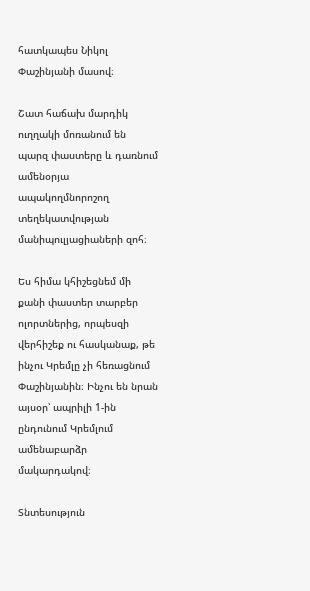հատկապես Նիկոլ Փաշինյանի մասով։

Շատ հաճախ մարդիկ ուղղակի մոռանում են պարզ փաստերը և դառնում  ամենօրյա ապակողմնորոշող տեղեկատվության մանիպուլյացիաների զոհ։

Ես հիմա կհիշեցնեմ մի քանի փաստեր տարբեր ոլորտներից, որպեսզի վերհիշեք ու հասկանաք, թե ինչու Կրեմլը չի հեռացնում Փաշինյանին։ Ինչու են նրան այսօր՝ ապրիլի 1-ին ընդունում Կրեմլում ամենաբարձր մակարդակով։

Տնտեսություն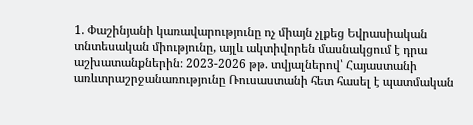1. Փաշինյանի կառավարությունը ոչ միայն չլքեց Եվրասիական տնտեսական միությունը, այլև ակտիվորեն մասնակցում է դրա աշխատանքներին։ 2023-2026 թթ. տվյալներով՝ Հայաստանի առևտրաշրջանառությունը Ռուսաստանի հետ հասել է պատմական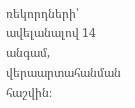ռեկորդների՝ ավելանալով 14 անգամ, վերաարտահանման հաշվին։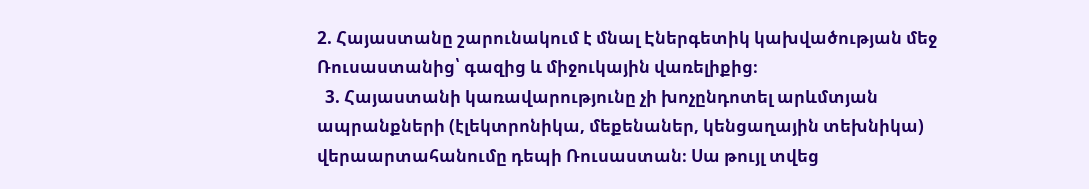2. Հայաստանը շարունակում է մնալ Էներգետիկ կախվածության մեջ Ռուսաստանից՝ գազից և միջուկային վառելիքից։
  3. Հայաստանի կառավարությունը չի խոչընդոտել արևմտյան ապրանքների (էլեկտրոնիկա, մեքենաներ, կենցաղային տեխնիկա) վերաարտահանումը դեպի Ռուսաստան։ Սա թույլ տվեց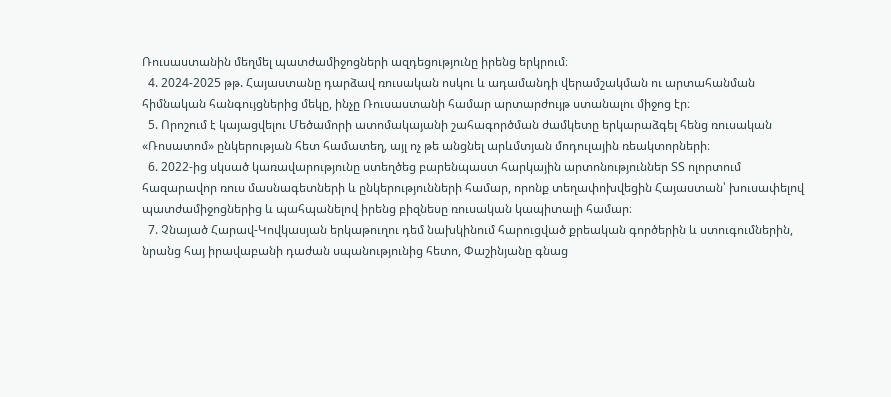Ռուսաստանին մեղմել պատժամիջոցների ազդեցությունը իրենց երկրում։
  4. 2024-2025 թթ. Հայաստանը դարձավ ռուսական ոսկու և ադամանդի վերամշակման ու արտահանման հիմնական հանգույցներից մեկը, ինչը Ռուսաստանի համար արտարժույթ ստանալու միջոց էր։
  5. Որոշում է կայացվելու Մեծամորի ատոմակայանի շահագործման ժամկետը երկարաձգել հենց ռուսական «Ռոսատոմ» ընկերության հետ համատեղ, այլ ոչ թե անցնել արևմտյան մոդուլային ռեակտորների։
  6. 2022-ից սկսած կառավարությունը ստեղծեց բարենպաստ հարկային արտոնություններ ՏՏ ոլորտում հազարավոր ռուս մասնագետների և ընկերությունների համար, որոնք տեղափոխվեցին Հայաստան՝ խուսափելով պատժամիջոցներից և պահպանելով իրենց բիզնեսը ռուսական կապիտալի համար։
  7. Չնայած Հարավ-Կովկասյան երկաթուղու դեմ նախկինում հարուցված քրեական գործերին և ստուգումներին, նրանց հայ իրավաբանի դաժան սպանությունից հետո, Փաշինյանը գնաց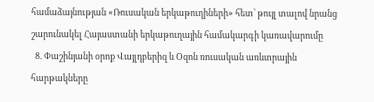համաձայնության «Ռուսական երկաթուղիների» հետ՝ թույլ տալով նրանց շարունակել Հայաստանի երկաթուղային համակարգի կառավարումը
  8. Փաշինյանի օրոք Վայլդբերիզ և Օզոն ռուսական առևտրային հարթակները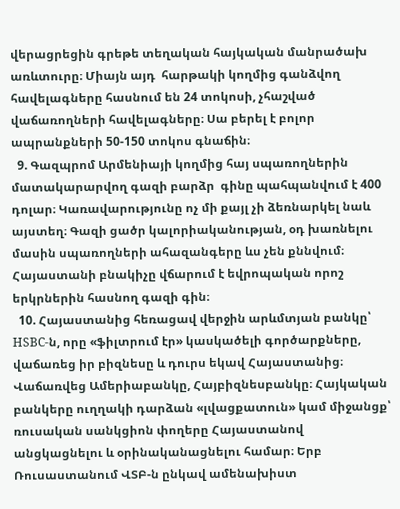վերացրեցին գրեթե տեղական հայկական մանրածախ առևտուրը։ Միայն այդ  հարթակի կողմից գանձվող հավելագները հասնում են 24 տոկոսի, չհաշված վաճառողների հավելագները։ Սա բերել է բոլոր ապրանքների 50-150 տոկոս գնաճին։
  9. Գազպրոմ Արմենիայի կողմից հայ սպառողներին մատակարարվող գազի բարձր  գինը պահպանվում է 400 դոլար։ Կառավարությունը ոչ մի քայլ չի ձեռնարկել նաև այստեղ։ Գազի ցածր կալորիականության, օդ խառնելու մասին սպառողների ահազանգերը ևս չեն քննվում։ Հայաստանի բնակիչը վճարում է եվրոպական որոշ երկրներին հասնող գազի գին։
  10. Հայաստանից հեռացավ վերջին արևմտյան բանկը՝ HSBC-ն, որը «ֆիլտրում էր» կասկածելի գործարքները, վաճառեց իր բիզնեսը և դուրս եկավ Հայաստանից։ Վաճառվեց Ամերիաբանկը, Հայբիզնեսբանկը։ Հայկական բանկերը ուղղակի դարձան «լվացքատուն» կամ միջանցք՝ ռուսական սանկցիոն փողերը Հայաստանով անցկացնելու և օրինականացնելու համար։ Երբ Ռուսաստանում ՎՏԲ-ն ընկավ ամենախիստ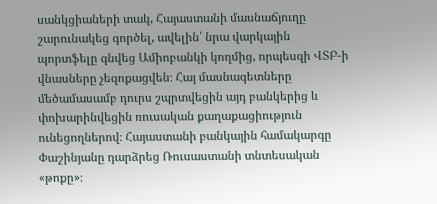սանկցիաների տակ, Հայաստանի մասնաճյուղը շարունակեց գործել, ավելին՝ նրա վարկային պորտֆելը գնվեց Ամիոբանկի կողմից, որպեսզի ՎՏԲ-ի վնասները չեզոքացվեն։ Հայ մասնագետները մեծամասամբ դուրս շպրտվեցին այդ բանկերից և փոխարինվեցին ռուսական քաղաքացիություն ունեցողներով։ Հայաստանի բանկային համակարգը Փաշինյանը դարձրեց Ռուսաստանի տնտեսական «թոքը»։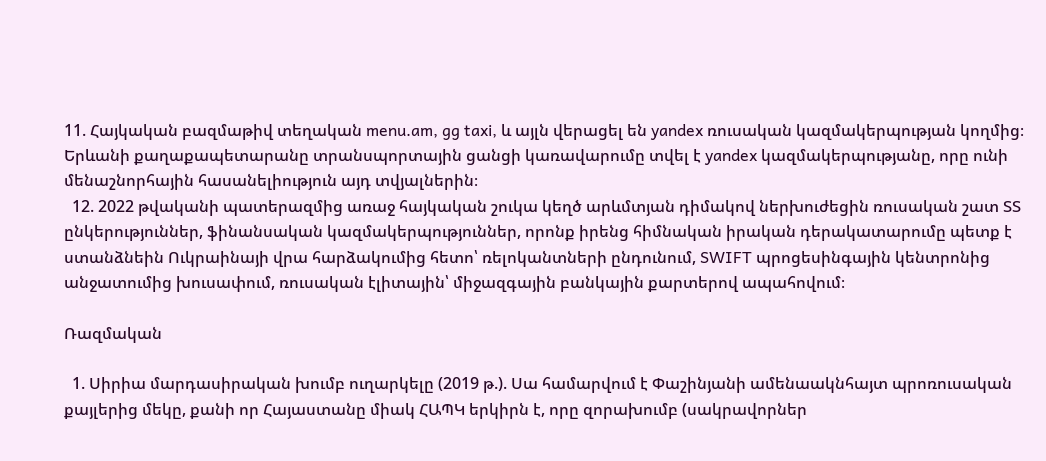11. Հայկական բազմաթիվ տեղական menu.am, gg taxi, և այլն վերացել են yandex ռուսական կազմակերպության կողմից։ Երևանի քաղաքապետարանը տրանսպորտային ցանցի կառավարումը տվել է yandex կազմակերպությանը, որը ունի մենաշնորհային հասանելիություն այդ տվյալներին։
  12. 2022 թվականի պատերազմից առաջ հայկական շուկա կեղծ արևմտյան դիմակով ներխուժեցին ռուսական շատ ՏՏ ընկերություններ, ֆինանսական կազմակերպություններ, որոնք իրենց հիմնական իրական դերակատարումը պետք է ստանձնեին Ուկրաինայի վրա հարձակումից հետո՝ ռելոկանտների ընդունում, SWIFT պրոցեսինգային կենտրոնից անջատումից խուսափում, ռուսական էլիտային՝ միջազգային բանկային քարտերով ապահովում։

Ռազմական

  1. Սիրիա մարդասիրական խումբ ուղարկելը (2019 թ.). Սա համարվում է Փաշինյանի ամենաակնհայտ պրոռուսական քայլերից մեկը, քանի որ Հայաստանը միակ ՀԱՊԿ երկիրն է, որը զորախումբ (սակրավորներ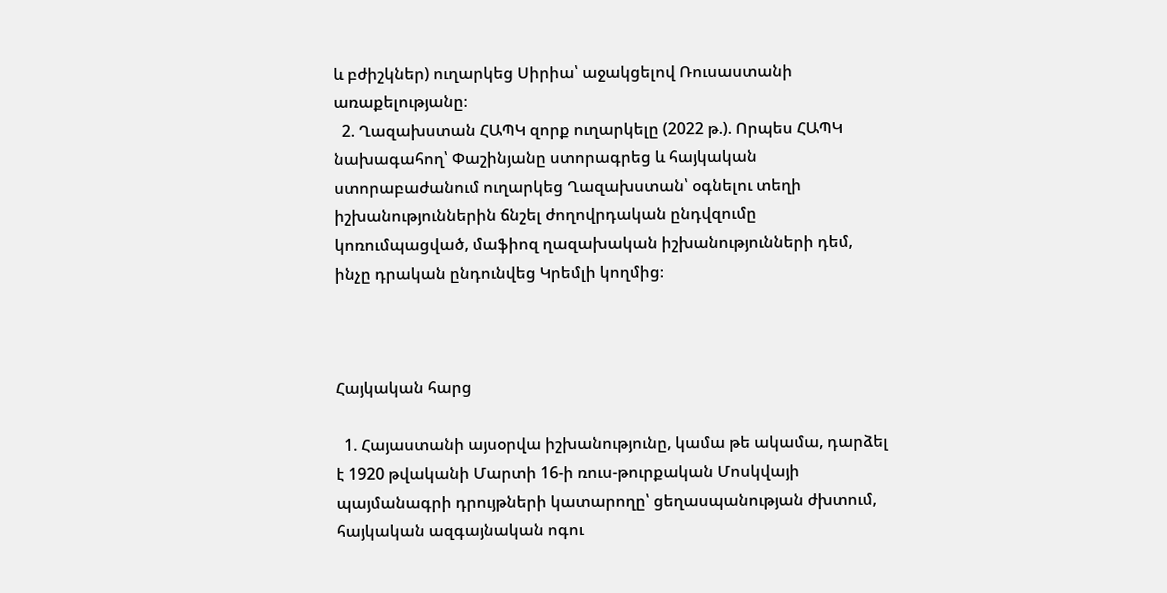և բժիշկներ) ուղարկեց Սիրիա՝ աջակցելով Ռուսաստանի առաքելությանը։
  2. Ղազախստան ՀԱՊԿ զորք ուղարկելը (2022 թ.). Որպես ՀԱՊԿ նախագահող՝ Փաշինյանը ստորագրեց և հայկական ստորաբաժանում ուղարկեց Ղազախստան՝ օգնելու տեղի իշխանություններին ճնշել ժողովրդական ընդվզումը կոռումպացված, մաֆիոզ ղազախական իշխանությունների դեմ, ինչը դրական ընդունվեց Կրեմլի կողմից։



Հայկական հարց

  1. Հայաստանի այսօրվա իշխանությունը, կամա թե ակամա, դարձել է 1920 թվականի Մարտի 16-ի ռուս-թուրքական Մոսկվայի պայմանագրի դրույթների կատարողը՝ ցեղասպանության ժխտում, հայկական ազգայնական ոգու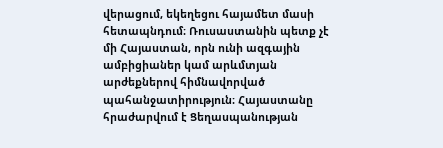վերացում, եկեղեցու հայամետ մասի հետապնդում։ Ռուսաստանին պետք չէ մի Հայաստան, որն ունի ազգային ամբիցիաներ կամ արևմտյան արժեքներով հիմնավորված պահանջատիրություն։ Հայաստանը հրաժարվում է Ցեղասպանության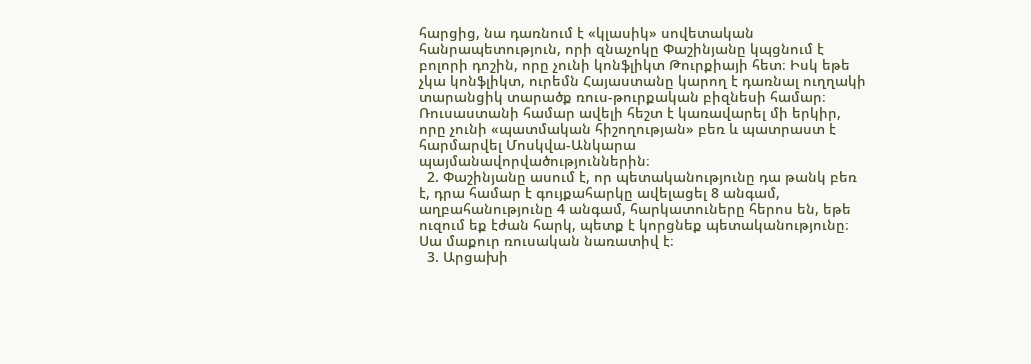հարցից, նա դառնում է «կլասիկ» սովետական հանրապետություն, որի զնաչոկը Փաշինյանը կպցնում է բոլորի դոշին, որը չունի կոնֆլիկտ Թուրքիայի հետ։ Իսկ եթե չկա կոնֆլիկտ, ուրեմն Հայաստանը կարող է դառնալ ուղղակի տարանցիկ տարածք ռուս-թուրքական բիզնեսի համար։ Ռուսաստանի համար ավելի հեշտ է կառավարել մի երկիր, որը չունի «պատմական հիշողության» բեռ և պատրաստ է հարմարվել Մոսկվա-Անկարա պայմանավորվածություններին։
  2. Փաշինյանը ասում է, որ պետականությունը դա թանկ բեռ է, դրա համար է գույքահարկը ավելացել 8 անգամ, աղբահանությունը 4 անգամ, հարկատուները հերոս են, եթե ուզում եք էժան հարկ, պետք է կորցնեք պետականությունը։ Սա մաքուր ռուսական նառատիվ է։
  3. Արցախի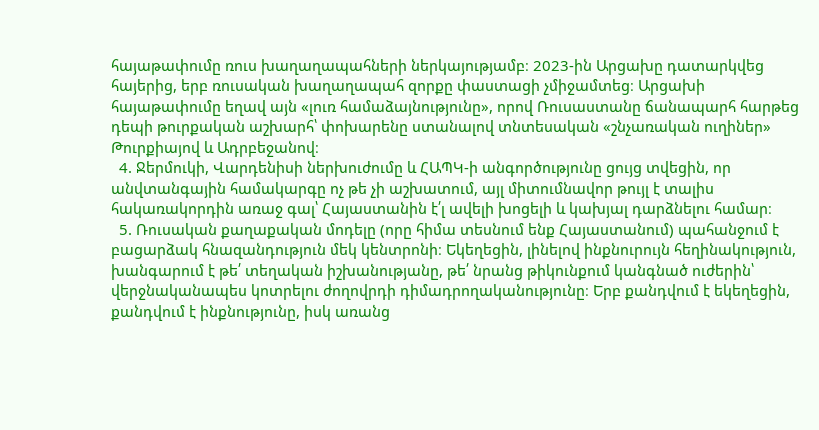հայաթափումը ռուս խաղաղապահների ներկայությամբ։ 2023-ին Արցախը դատարկվեց հայերից, երբ ռուսական խաղաղապահ զորքը փաստացի չմիջամտեց։ Արցախի հայաթափումը եղավ այն «լուռ համաձայնությունը», որով Ռուսաստանը ճանապարհ հարթեց դեպի թուրքական աշխարհ՝ փոխարենը ստանալով տնտեսական «շնչառական ուղիներ» Թուրքիայով և Ադրբեջանով։
  4. Ջերմուկի, Վարդենիսի ներխուժումը և ՀԱՊԿ-ի անգործությունը ցույց տվեցին, որ անվտանգային համակարգը ոչ թե չի աշխատում, այլ միտումնավոր թույլ է տալիս հակառակորդին առաջ գալ՝ Հայաստանին է՛լ ավելի խոցելի և կախյալ դարձնելու համար։
  5. Ռուսական քաղաքական մոդելը (որը հիմա տեսնում ենք Հայաստանում) պահանջում է բացարձակ հնազանդություն մեկ կենտրոնի։ Եկեղեցին, լինելով ինքնուրույն հեղինակություն, խանգարում է թե՛ տեղական իշխանությանը, թե՛ նրանց թիկունքում կանգնած ուժերին՝ վերջնականապես կոտրելու ժողովրդի դիմադրողականությունը։ Երբ քանդվում է եկեղեցին, քանդվում է ինքնությունը, իսկ առանց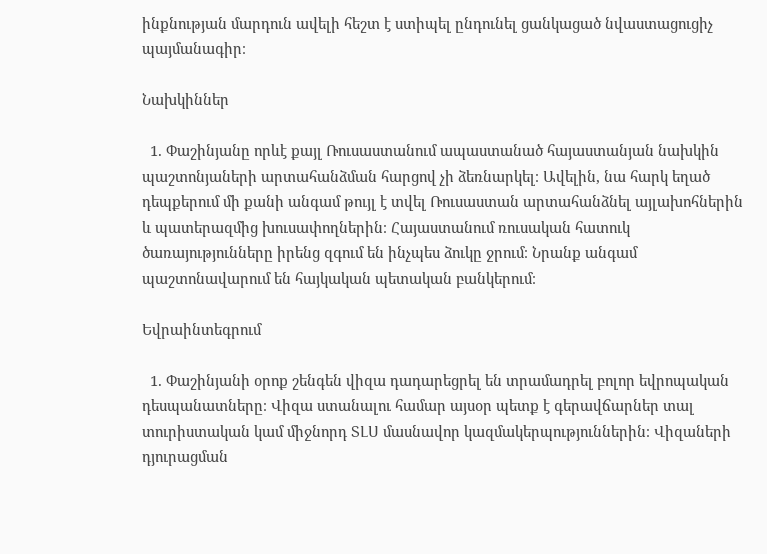ինքնության մարդուն ավելի հեշտ է ստիպել ընդունել ցանկացած նվաստացուցիչ պայմանագիր։

Նախկիններ

  1. Փաշինյանը որևէ քայլ Ռուսաստանում ապաստանած հայաստանյան նախկին պաշտոնյաների արտահանձման հարցով չի ձեռնարկել։ Ավելին, նա հարկ եղած դեպքերում մի քանի անգամ թույլ է տվել Ռուսաստան արտահանձնել այլախոհներին և պատերազմից խուսափողներին։ Հայաստանում ռուսական հատուկ ծառայությունները իրենց զգում են ինչպես ձուկը ջրում։ Նրանք անգամ պաշտոնավարում են հայկական պետական բանկերում։

Եվրաինտեգրում

  1. Փաշինյանի օրոք շենգեն վիզա դադարեցրել են տրամադրել բոլոր եվրոպական դեսպանատները։ Վիզա ստանալու համար այսօր պետք է գերավճարներ տալ տուրիստական կամ միջնորդ ՏԼՍ մասնավոր կազմակերպություններին։ Վիզաների դյուրացման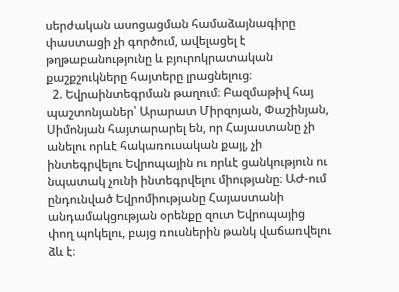սերժական ասոցացման համաձայնագիրը փաստացի չի գործում, ավելացել է թղթաբանությունը և բյուրոկրատական քաշքշուկները հայտերը լրացնելուց։
  2. Եվրաինտեգրման թաղում։ Բազմաթիվ հայ պաշտոնյաներ՝ Արարատ Միրզոյան, Փաշինյան, Սիմոնյան հայտարարել են, որ Հայաստանը չի անելու որևէ հակառուսական քայլ, չի ինտեգրվելու Եվրոպային ու որևէ ցանկություն ու նպատակ չունի ինտեգրվելու միությանը։ ԱԺ-ում ընդունված Եվրոմիությանը Հայաստանի անդամակցության օրենքը զուտ Եվրոպայից փող պոկելու, բայց ռուսներին թանկ վաճառվելու ձև է։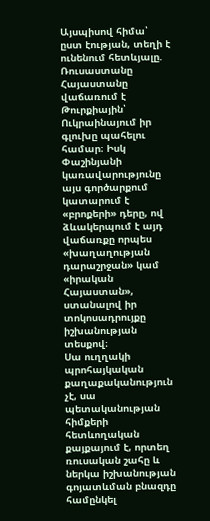Այսպիսով հիմա՝ ըստ էության, տեղի է ունենում հետևյալը. Ռուսաստանը Հայաստանը վաճառում է Թուրքիային՝ Ուկրաինայում իր գլուխը պահելու համար։ Իսկ Փաշինյանի կառավարությունը այս գործարքում կատարում է «բրոքերի» դերը, ով ձևակերպում է այդ վաճառքը որպես «խաղաղության դարաշրջան» կամ «իրական Հայաստան», ստանալով իր տոկոսադրույքը իշխանության տեսքով։
Սա ուղղակի պրոհայկական քաղաքականություն չէ, սա պետականության հիմքերի հետևողական քայքայում է, որտեղ ռուսական շահը և ներկա իշխանության գոյատևման բնազդը համընկել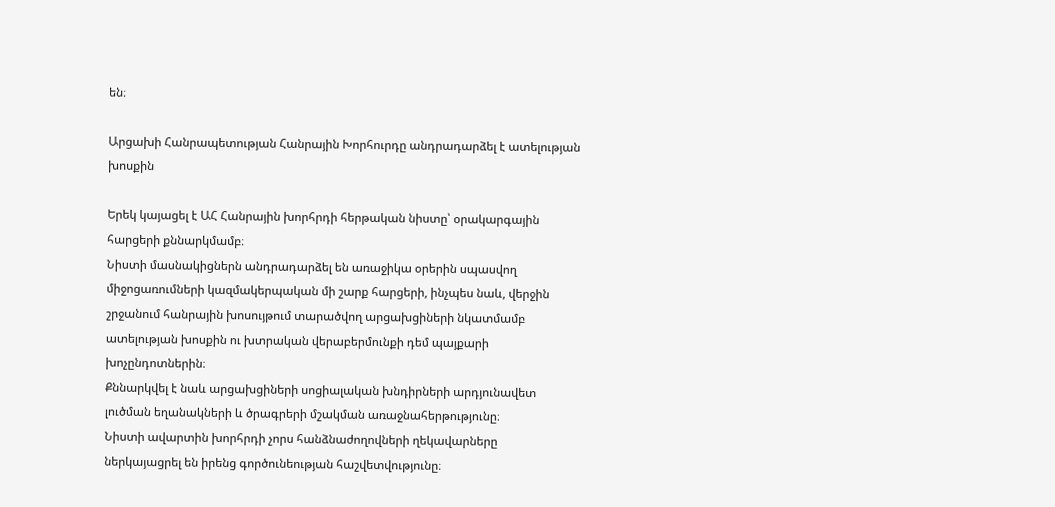են։

Արցախի Հանրապետության Հանրային Խորհուրդը անդրադարձել է ատելության խոսքին

Երեկ կայացել է ԱՀ Հանրային խորհրդի հերթական նիստը՝ օրակարգային հարցերի քննարկմամբ։
Նիստի մասնակիցներն անդրադարձել են առաջիկա օրերին սպասվող միջոցառումների կազմակերպական մի շարք հարցերի, ինչպես նաև, վերջին շրջանում հանրային խոսույթում տարածվող արցախցիների նկատմամբ ատելության խոսքին ու խտրական վերաբերմունքի դեմ պայքարի խոչընդոտներին։
Քննարկվել է նաև արցախցիների սոցիալական խնդիրների արդյունավետ լուծման եղանակների և ծրագրերի մշակման առաջնահերթությունը։
Նիստի ավարտին խորհրդի չորս հանձնաժողովների ղեկավարները ներկայացրել են իրենց գործունեության հաշվետվությունը։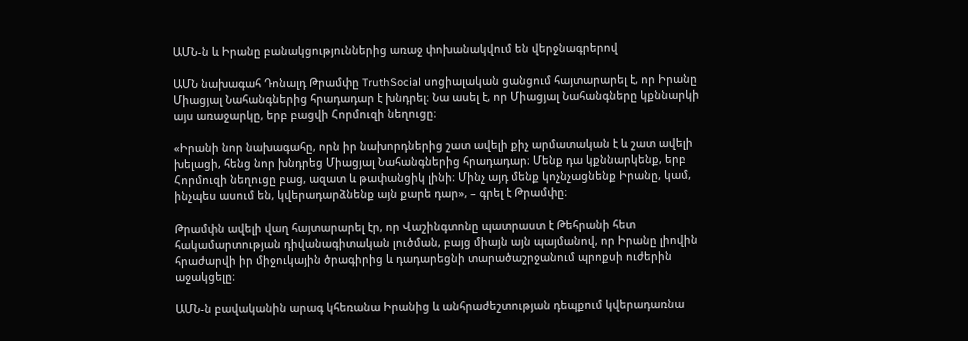ԱՄՆ-ն և Իրանը բանակցություններից առաջ փոխանակվում են վերջնագրերով

ԱՄՆ նախագահ Դոնալդ Թրամփը TruthSocial սոցիալական ցանցում հայտարարել է, որ Իրանը Միացյալ Նահանգներից հրադադար է խնդրել։ Նա ասել է, որ Միացյալ Նահանգները կքննարկի այս առաջարկը, երբ բացվի Հորմուզի նեղուցը։

«Իրանի նոր նախագահը, որն իր նախորդներից շատ ավելի քիչ արմատական է և շատ ավելի խելացի, հենց նոր խնդրեց Միացյալ Նահանգներից հրադադար։ Մենք դա կքննարկենք, երբ Հորմուզի նեղուցը բաց, ազատ և թափանցիկ լինի։ Մինչ այդ մենք կոչնչացնենք Իրանը, կամ, ինչպես ասում են, կվերադարձնենք այն քարե դար», – գրել է Թրամփը։

Թրամփն ավելի վաղ հայտարարել էր, որ Վաշինգտոնը պատրաստ է Թեհրանի հետ հակամարտության դիվանագիտական լուծման, բայց միայն այն պայմանով, որ Իրանը լիովին հրաժարվի իր միջուկային ծրագիրից և դադարեցնի տարածաշրջանում պրոքսի ուժերին աջակցելը։

ԱՄՆ-ն բավականին արագ կհեռանա Իրանից և անհրաժեշտության դեպքում կվերադառնա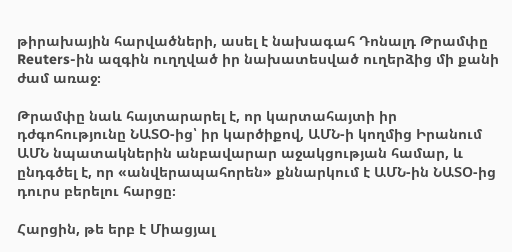թիրախային հարվածների, ասել է նախագահ Դոնալդ Թրամփը Reuters-ին ազգին ուղղված իր նախատեսված ուղերձից մի քանի ժամ առաջ։

Թրամփը նաև հայտարարել է, որ կարտահայտի իր դժգոհությունը ՆԱՏՕ-ից՝ իր կարծիքով, ԱՄՆ-ի կողմից Իրանում ԱՄՆ նպատակներին անբավարար աջակցության համար, և ընդգծել է, որ «անվերապահորեն» քննարկում է ԱՄՆ-ին ՆԱՏՕ-ից դուրս բերելու հարցը։

Հարցին, թե երբ է Միացյալ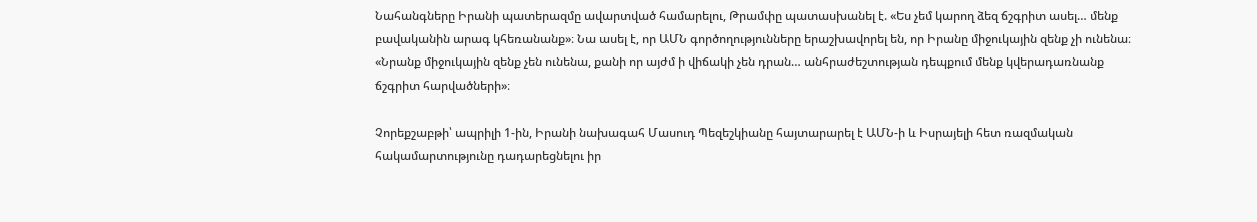Նահանգները Իրանի պատերազմը ավարտված համարելու, Թրամփը պատասխանել է. «Ես չեմ կարող ձեզ ճշգրիտ ասել… մենք բավականին արագ կհեռանանք»։ Նա ասել է, որ ԱՄՆ գործողությունները երաշխավորել են, որ Իրանը միջուկային զենք չի ունենա։ «Նրանք միջուկային զենք չեն ունենա, քանի որ այժմ ի վիճակի չեն դրան… անհրաժեշտության դեպքում մենք կվերադառնանք ճշգրիտ հարվածների»։

Չորեքշաբթի՝ ապրիլի 1-ին, Իրանի նախագահ Մասուդ Պեզեշկիանը հայտարարել է ԱՄՆ-ի և Իսրայելի հետ ռազմական հակամարտությունը դադարեցնելու իր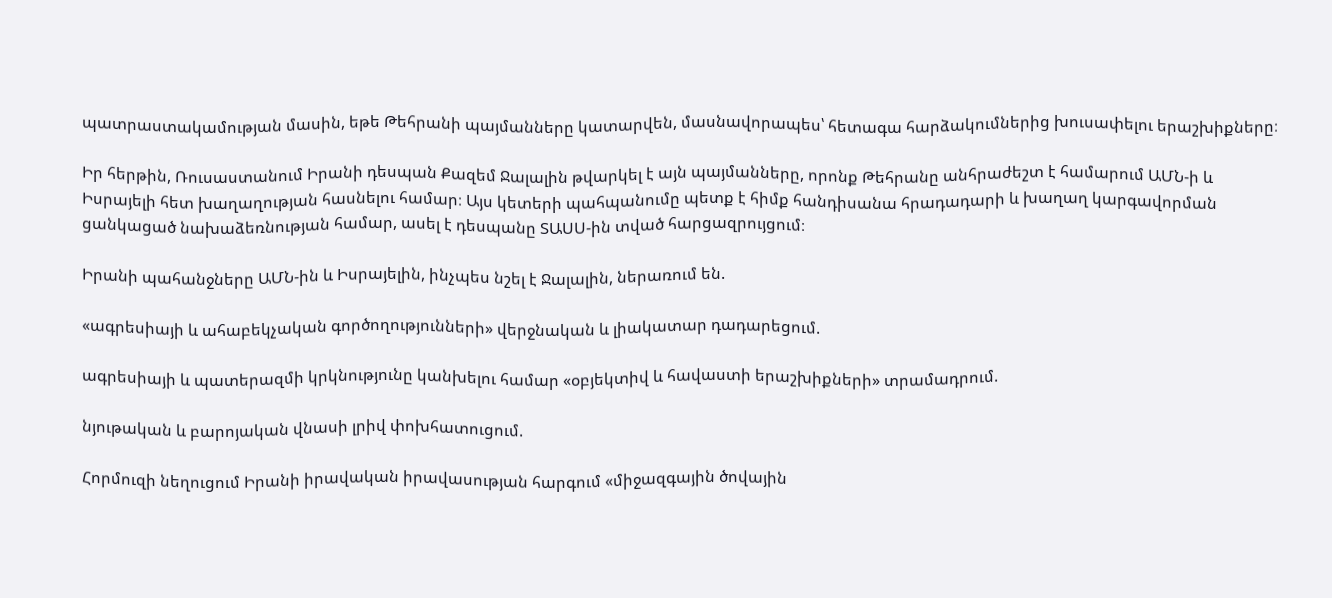պատրաստակամության մասին, եթե Թեհրանի պայմանները կատարվեն, մասնավորապես՝ հետագա հարձակումներից խուսափելու երաշխիքները։

Իր հերթին, Ռուսաստանում Իրանի դեսպան Քազեմ Ջալալին թվարկել է այն պայմանները, որոնք Թեհրանը անհրաժեշտ է համարում ԱՄՆ-ի և Իսրայելի հետ խաղաղության հասնելու համար։ Այս կետերի պահպանումը պետք է հիմք հանդիսանա հրադադարի և խաղաղ կարգավորման ցանկացած նախաձեռնության համար, ասել է դեսպանը ՏԱՍՍ-ին տված հարցազրույցում։

Իրանի պահանջները ԱՄՆ-ին և Իսրայելին, ինչպես նշել է Ջալալին, ներառում են.

«ագրեսիայի և ահաբեկչական գործողությունների» վերջնական և լիակատար դադարեցում.

ագրեսիայի և պատերազմի կրկնությունը կանխելու համար «օբյեկտիվ և հավաստի երաշխիքների» տրամադրում.

նյութական և բարոյական վնասի լրիվ փոխհատուցում.

Հորմուզի նեղուցում Իրանի իրավական իրավասության հարգում «միջազգային ծովային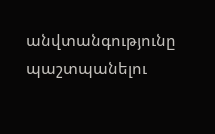անվտանգությունը պաշտպանելու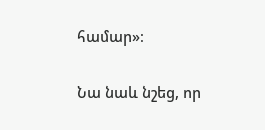համար»։

Նա նաև նշեց, որ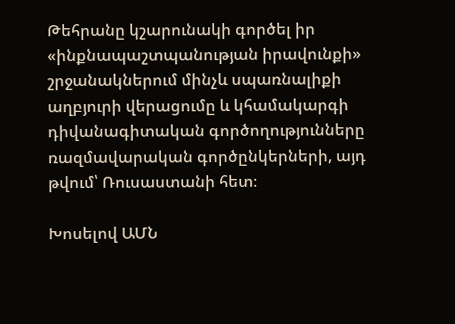Թեհրանը կշարունակի գործել իր «ինքնապաշտպանության իրավունքի» շրջանակներում մինչև սպառնալիքի աղբյուրի վերացումը և կհամակարգի դիվանագիտական գործողությունները ռազմավարական գործընկերների, այդ թվում՝ Ռուսաստանի հետ։

Խոսելով ԱՄՆ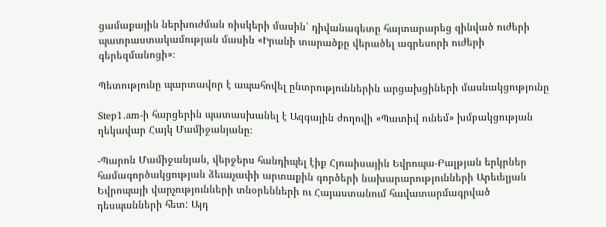ցամաքային ներխուժման ռիսկերի մասին՝ դիվանագետը հայտարարեց զինված ուժերի պատրաստակամության մասին «Իրանի տարածքը վերածել ագրեսորի ուժերի գերեզմանոցի»։

Պետությունը պարտավոր է ապահովել ընտրություններին արցախցիների մասնակցությունը

Step1.am-ի հարցերին պատասխանել է Ազգային ժողովի «Պատիվ ունեմ» խմբակցության ղեկավար Հայկ Մամիջանյանը։

-Պարոն Մամիջանյան, վերջերս հանդիպել էիք Հյուսիսային Եվրոպա-Բալթյան երկրներ համագործակցության ձեւաչափի արտաքին գործերի նախարարությունների Արեւելյան Եվրոպայի վարչությունների տնօրենների ու Հայաստանում հավատարմագրված դեսպանների հետ: Այդ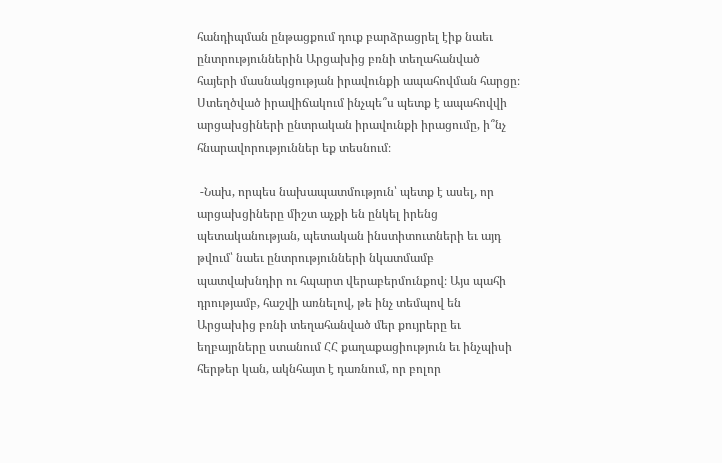հանդիպման ընթացքում դուք բարձրացրել էիք նաեւ ընտրություններին Արցախից բռնի տեղահանված հայերի մասնակցության իրավունքի ապահովման հարցը։ Ստեղծված իրավիճակում ինչպե՞ս պետք է ապահովվի արցախցիների ընտրական իրավունքի իրացումը, ի՞նչ հնարավորություններ եք տեսնում։

 -Նախ, որպես նախապատմություն՝ պետք է ասել, որ արցախցիները միշտ աչքի են ընկել իրենց պետականության, պետական ինստիտուտների եւ այդ թվում՝ նաեւ ընտրությունների նկատմամբ պատվախնդիր ու հպարտ վերաբերմունքով։ Այս պահի դրությամբ, հաշվի առնելով, թե ինչ տեմպով են Արցախից բռնի տեղահանված մեր քույրերը եւ եղբայրները ստանում ՀՀ քաղաքացիություն եւ ինչպիսի հերթեր կան, ակնհայտ է դառնում, որ բոլոր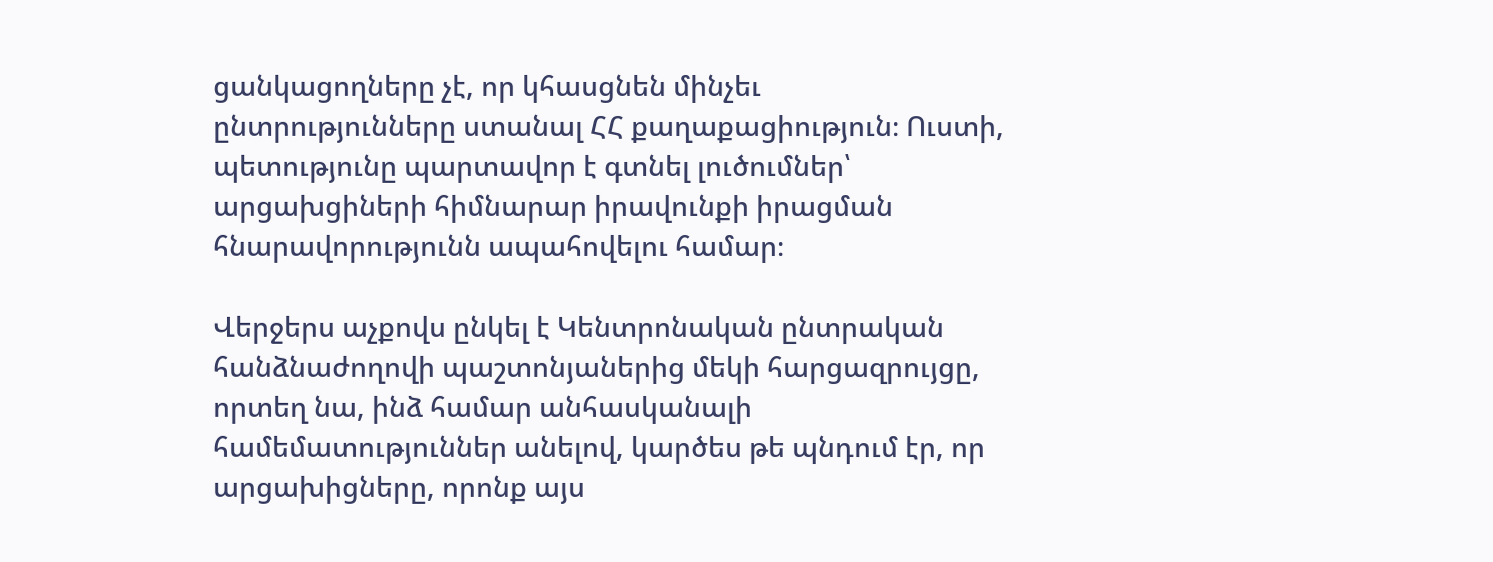ցանկացողները չէ, որ կհասցնեն մինչեւ ընտրությունները ստանալ ՀՀ քաղաքացիություն։ Ուստի, պետությունը պարտավոր է գտնել լուծումներ՝ արցախցիների հիմնարար իրավունքի իրացման հնարավորությունն ապահովելու համար։

Վերջերս աչքովս ընկել է Կենտրոնական ընտրական հանձնաժողովի պաշտոնյաներից մեկի հարցազրույցը, որտեղ նա, ինձ համար անհասկանալի համեմատություններ անելով, կարծես թե պնդում էր, որ արցախիցները, որոնք այս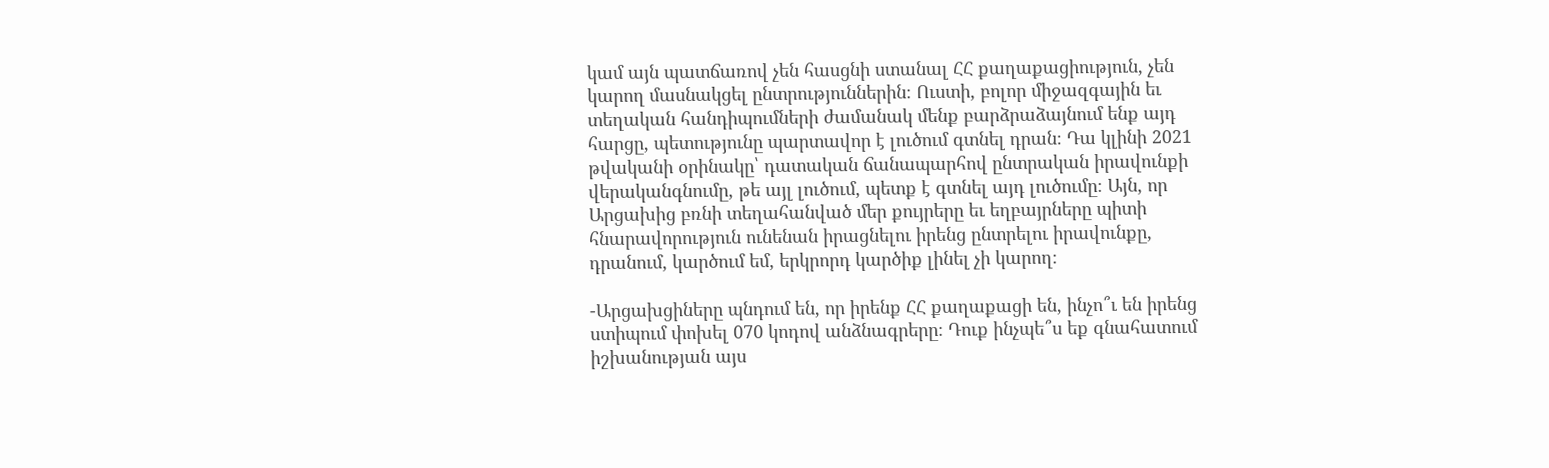կամ այն պատճառով չեն հասցնի ստանալ ՀՀ քաղաքացիություն, չեն կարող մասնակցել ընտրություններին։ Ուստի, բոլոր միջազգային եւ տեղական հանդիպումների ժամանակ մենք բարձրաձայնում ենք այդ հարցը, պետությունը պարտավոր է լուծում գտնել դրան։ Դա կլինի 2021 թվականի օրինակը՝ դատական ճանապարհով ընտրական իրավունքի վերականգնումը, թե այլ լուծում, պետք է գտնել այդ լուծումը։ Այն, որ Արցախից բռնի տեղահանված մեր քույրերը եւ եղբայրները պիտի հնարավորություն ունենան իրացնելու իրենց ընտրելու իրավունքը, դրանում, կարծում եմ, երկրորդ կարծիք լինել չի կարող։

-Արցախցիները պնդում են, որ իրենք ՀՀ քաղաքացի են, ինչո՞ւ են իրենց ստիպում փոխել 070 կոդով անձնագրերը։ Դուք ինչպե՞ս եք գնահատում իշխանության այս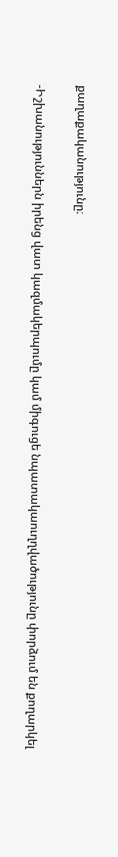քաղաքականությունը։

-Իշխանություններն իրենց վատ կազմակերպումը կամ միգուցե նպատակաուղղվածությունը փորձում են քողարկել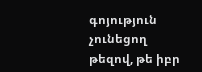գոյություն չունեցող թեզով, թե իբր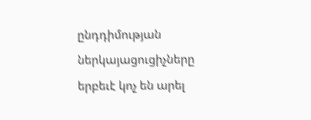ընդդիմության ներկայացուցիչները երբեւէ կոչ են արել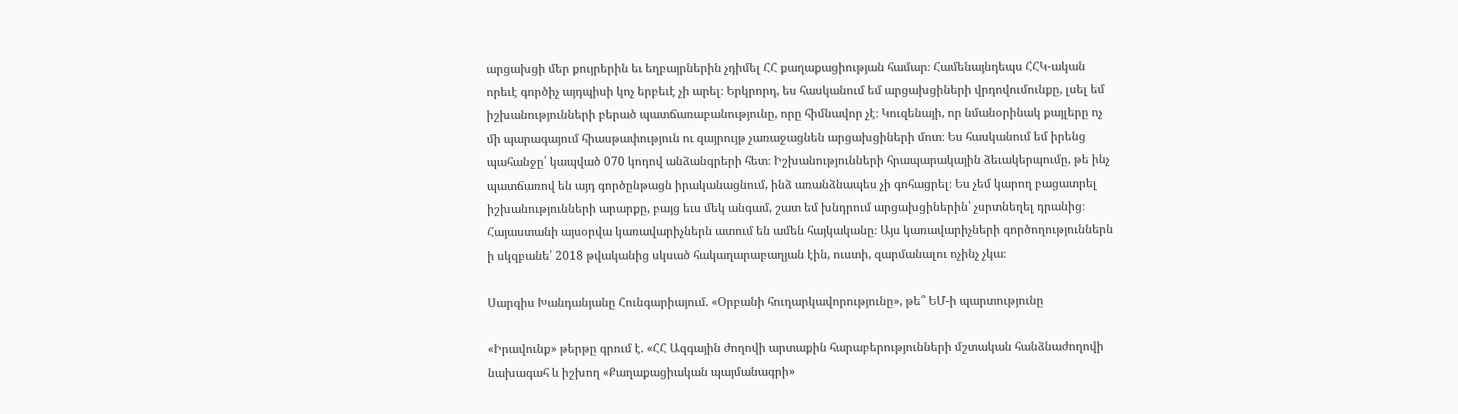արցախցի մեր քույրերին եւ եղբայրներին չդիմել ՀՀ քաղաքացիության համար։ Համենայնդեպս ՀՀԿ-ական որեւէ գործիչ այդպիսի կոչ երբեւէ չի արել։ Երկրորդ, ես հասկանում եմ արցախցիների վրդովումունքը, լսել եմ իշխանությունների բերած պատճառաբանությունը, որը հիմնավոր չէ։ Կուզենայի, որ նմանօրինակ քայլերը ոչ մի պարագայում հիասթափություն ու զայրույթ չառաջացնեն արցախցիների մոտ։ Ես հասկանում եմ իրենց պահանջը՝ կապված 070 կոդով անձանգրերի հետ։ Իշխանությունների հրապարակային ձեւակերպումը, թե ինչ պատճառով են այդ գործընթացն իրականացնում, ինձ առանձնապես չի գոհացրել։ Ես չեմ կարող բացատրել իշխանությունների արարքը, բայց եւս մեկ անգամ, շատ եմ խնդրում արցախցիներին՝ չսրտնեղել դրանից։ Հայաստանի այսօրվա կառավարիչներն ատում են ամեն հայկականը։ Այս կառավարիչների գործողություններն ի սկզբանե՝ 2018 թվականից սկսած հակաղարաբաղյան էին, ուստի, զարմանալու ոչինչ չկա։

Սարգիս Խանդանյանը Հունգարիայում. «Օրբանի հուղարկավորությունը», թե՞ ԵՄ-ի պարտությունը

«Իրավունք» թերթը գրում է. «ՀՀ Ազգային ժողովի արտաքին հարաբերությունների մշտական հանձնաժողովի նախագահ և իշխող «Քաղաքացիական պայմանագրի»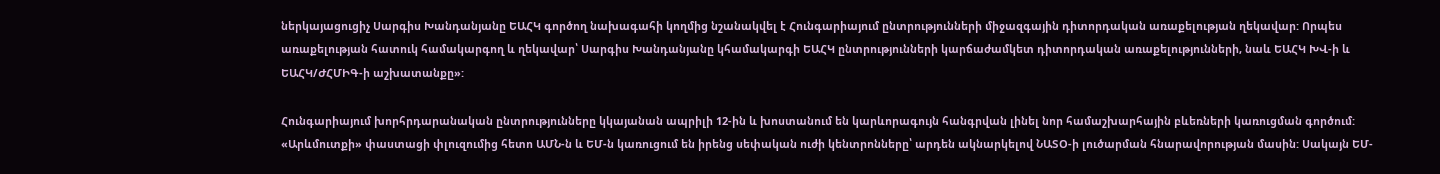ներկայացուցիչ Սարգիս Խանդանյանը ԵԱՀԿ գործող նախագահի կողմից նշանակվել է Հունգարիայում ընտրությունների միջազգային դիտորդական առաքելության ղեկավար: Որպես առաքելության հատուկ համակարգող և ղեկավար՝ Սարգիս Խանդանյանը կհամակարգի ԵԱՀԿ ընտրությունների կարճաժամկետ դիտորդական առաքելությունների, նաև ԵԱՀԿ ԽՎ-ի և ԵԱՀԿ/ԺՀՄԻԳ-ի աշխատանքը»:

Հունգարիայում խորհրդարանական ընտրությունները կկայանան ապրիլի 12-ին և խոստանում են կարևորագույն հանգրվան լինել նոր համաշխարհային բևեռների կառուցման գործում: «Արևմուտքի» փաստացի փլուզումից հետո ԱՄՆ-ն և ԵՄ-ն կառուցում են իրենց սեփական ուժի կենտրոնները՝ արդեն ակնարկելով ՆԱՏՕ-ի լուծարման հնարավորության մասին: Սակայն ԵՄ-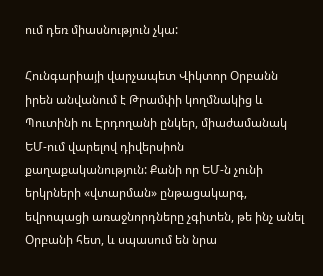ում դեռ միասնություն չկա:

Հունգարիայի վարչապետ Վիկտոր Օրբանն իրեն անվանում է Թրամփի կողմնակից և Պուտինի ու Էրդողանի ընկեր, միաժամանակ ԵՄ-ում վարելով դիվերսիոն քաղաքականություն: Քանի որ ԵՄ-ն չունի երկրների «վտարման» ընթացակարգ, եվրոպացի առաջնորդները չգիտեն, թե ինչ անել Օրբանի հետ, և սպասում են նրա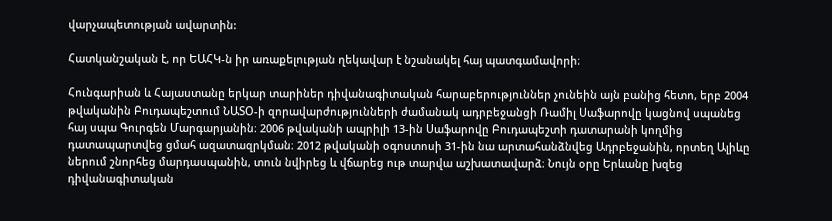վարչապետության ավարտին:

Հատկանշական է, որ ԵԱՀԿ-ն իր առաքելության ղեկավար է նշանակել հայ պատգամավորի։

Հունգարիան և Հայաստանը երկար տարիներ դիվանագիտական հարաբերություններ չունեին այն բանից հետո, երբ 2004 թվականին Բուդապեշտում ՆԱՏՕ-ի զորավարժությունների ժամանակ ադրբեջանցի Ռամիլ Սաֆարովը կացնով սպանեց հայ սպա Գուրգեն Մարգարյանին։ 2006 թվականի ապրիլի 13-ին Սաֆարովը Բուդապեշտի դատարանի կողմից դատապարտվեց ցմահ ազատազրկման։ 2012 թվականի օգոստոսի 31-ին նա արտահանձնվեց Ադրբեջանին, որտեղ Ալիևը ներում շնորհեց մարդասպանին, տուն նվիրեց և վճարեց ութ տարվա աշխատավարձ։ Նույն օրը Երևանը խզեց դիվանագիտական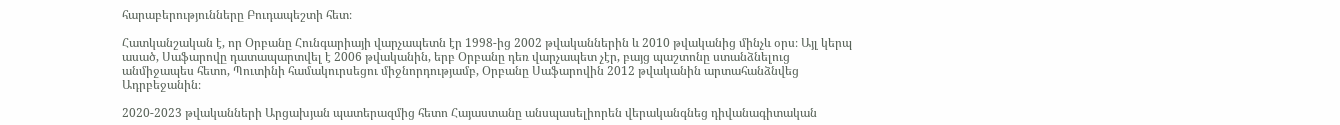հարաբերությունները Բուդապեշտի հետ։

Հատկանշական է, որ Օրբանը Հունգարիայի վարչապետն էր 1998-ից 2002 թվականներին և 2010 թվականից մինչև օրս։ Այլ կերպ ասած, Սաֆարովը դատապարտվել է 2006 թվականին, երբ Օրբանը դեռ վարչապետ չէր, բայց պաշտոնը ստանձնելուց անմիջապես հետո, Պուտինի համակուրսեցու միջնորդությամբ, Օրբանը Սաֆարովին 2012 թվականին արտահանձնվեց Ադրբեջանին։

2020-2023 թվականների Արցախյան պատերազմից հետո Հայաստանը անսպասելիորեն վերականգնեց դիվանագիտական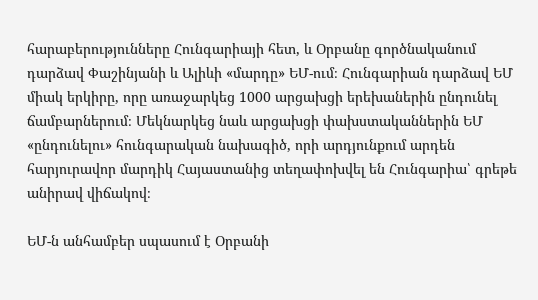հարաբերությունները Հունգարիայի հետ, և Օրբանը գործնականում դարձավ Փաշինյանի և Ալիևի «մարդը» ԵՄ-ում։ Հունգարիան դարձավ ԵՄ միակ երկիրը, որը առաջարկեց 1000 արցախցի երեխաներին ընդունել ճամբարներում։ Մեկնարկեց նաև արցախցի փախստականներին ԵՄ «ընդունելու» հունգարական նախագիծ, որի արդյունքում արդեն հարյուրավոր մարդիկ Հայաստանից տեղափոխվել են Հունգարիա՝ գրեթե անիրավ վիճակով։

ԵՄ-ն անհամբեր սպասում է Օրբանի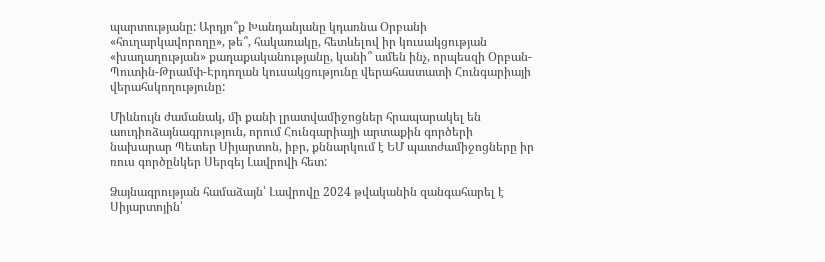պարտությանը: Արդյո՞ք Խանդանյանը կդառնա Օրբանի «հուղարկավորողը», թե՞, հակառակը, հետևելով իր կուսակցության «խաղաղության» քաղաքականությանը, կանի՞ ամեն ինչ, որպեսզի Օրբան-Պուտին-Թրամփ-Էրդողան կուսակցությունը վերահաստատի Հունգարիայի վերահսկողությունը:

Միևնույն ժամանակ, մի քանի լրատվամիջոցներ հրապարակել են աուդիոձայնագրություն, որում Հունգարիայի արտաքին գործերի նախարար Պետեր Սիյարտոն, իբր, քննարկում է ԵՄ պատժամիջոցները իր ռուս գործընկեր Սերգեյ Լավրովի հետ:

Ձայնագրության համաձայն՝ Լավրովը 2024 թվականին զանգահարել է Սիյարտոյին՝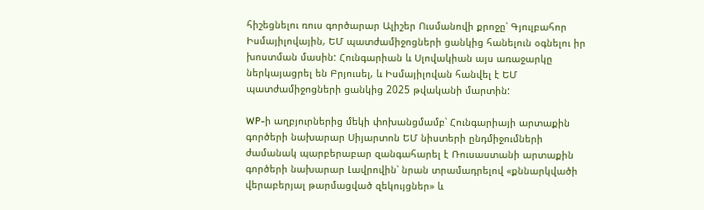հիշեցնելու ռուս գործարար Ալիշեր Ուսմանովի քրոջը՝ Գյուլբահոր Իսմայիլովային, ԵՄ պատժամիջոցների ցանկից հանելուն օգնելու իր խոստման մասին: Հունգարիան և Սլովակիան այս առաջարկը ներկայացրել են Բրյուսել, և Իսմայիլովան հանվել է ԵՄ պատժամիջոցների ցանկից 2025 թվականի մարտին:

WP-ի աղբյուրներից մեկի փոխանցմամբ՝ Հունգարիայի արտաքին գործերի նախարար Սիյարտոն ԵՄ նիստերի ընդմիջումների ժամանակ պարբերաբար զանգահարել է Ռուսաստանի արտաքին գործերի նախարար Լավրովին՝ նրան տրամադրելով «քննարկվածի վերաբերյալ թարմացված զեկույցներ» և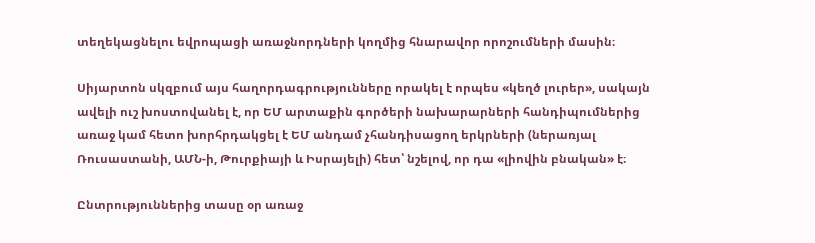տեղեկացնելու եվրոպացի առաջնորդների կողմից հնարավոր որոշումների մասին։

Սիյարտոն սկզբում այս հաղորդագրությունները որակել է որպես «կեղծ լուրեր», սակայն ավելի ուշ խոստովանել է, որ ԵՄ արտաքին գործերի նախարարների հանդիպումներից առաջ կամ հետո խորհրդակցել է ԵՄ անդամ չհանդիսացող երկրների (ներառյալ Ռուսաստանի, ԱՄՆ-ի, Թուրքիայի և Իսրայելի) հետ՝ նշելով, որ դա «լիովին բնական» է։

Ընտրություններից տասը օր առաջ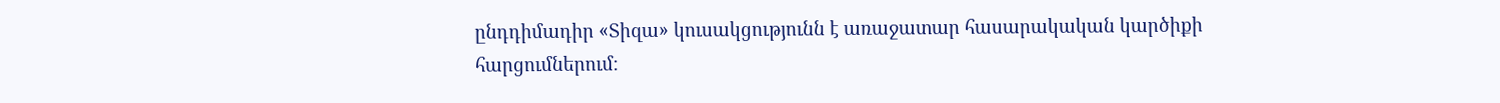ընդդիմադիր «Տիզա» կուսակցությունն է առաջատար հասարակական կարծիքի հարցումներում։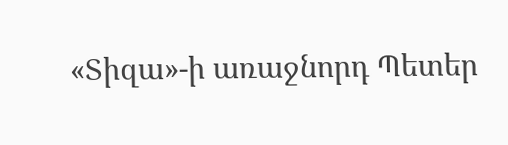«Տիզա»-ի առաջնորդ Պետեր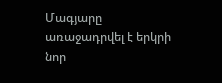Մագյարը առաջադրվել է երկրի նոր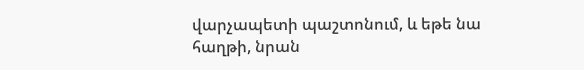վարչապետի պաշտոնում, և եթե նա հաղթի, նրան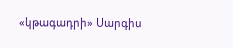«կթագադրի» Սարգիս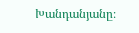Խանդանյանը։